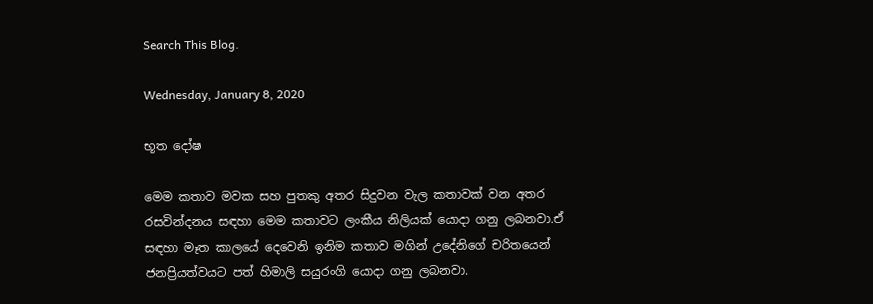Search This Blog.

Wednesday, January 8, 2020

භූත දෝෂ

මෙම කතාව මවක සහ පුතකු අතර සිදුවන වැල කතාවක් වන අතර රසවින්දනය සඳහා මෙම කතාවට ලංකීය නිලියක් යොදා ගනු ලබනවා.ඒ සඳහා මෑත කාලයේ දෙවෙනි ඉනිම කතාව මගින් උදේනිගේ චරිතයෙන් ජනප්‍රියත්වයට පත් හිමාලි සයුරංගි යොදා ගනු ලබනවා.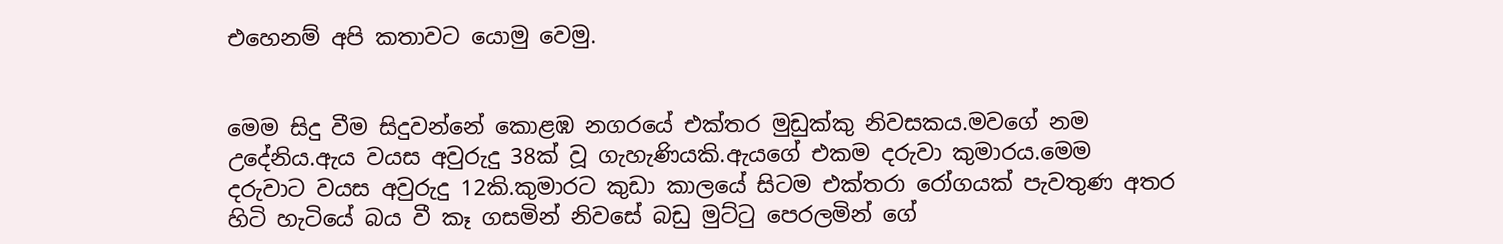එහෙනම් අපි කතාවට යොමු වෙමු.


මෙම සිදු වීම සිදුවන්නේ කොළඹ නගරයේ එක්තර මුඩුක්කු නිවසකය.මවගේ නම උදේනිය.ඇය වයස අවුරුදු 38ක් වූ ගැහැණියකි.ඇයගේ එකම දරුවා කුමාරය.මෙම දරුවාට වයස අවුරුදු 12කි.කුමාරට කුඩා කාලයේ සිටම එක්තරා රෝගයක් පැවතුණ අතර හිටි හැටියේ බය වී කෑ ගසමින් නිවසේ බඩු මුට්ටු පෙරලමින් ගේ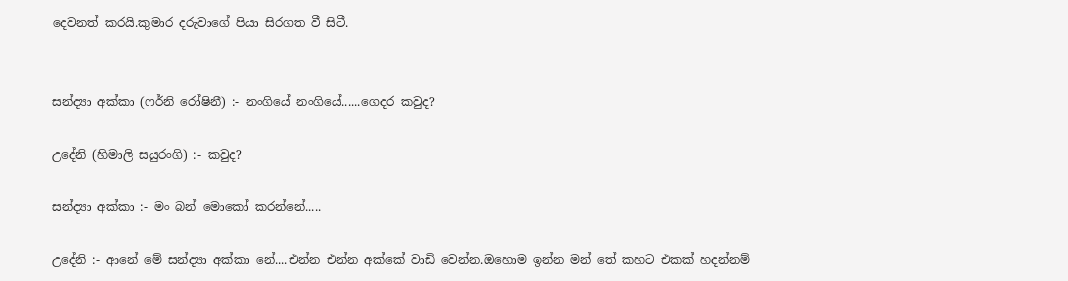දෙවනත් කරයි.කුමාර දරුවාගේ පියා සිරගත වී සිටී.


සන්ද්‍යා අක්කා (ෆර්නි රෝෂිනී) :- නංගියේ නංගියේ......ගෙදර කවුද?

උදේනි (හිමාලි සයුරංගි) :- කවුද?

සන්ද්‍යා අක්කා :- මං බන් මොකෝ කරන්නේ.....

උදේනි :- ආනේ මේ සන්ද්‍යා අක්කා නේ....එන්න එන්න අක්කේ වාඩි වෙන්න.ඔහොම ඉන්න මන් තේ කහට එකක් හදන්නම්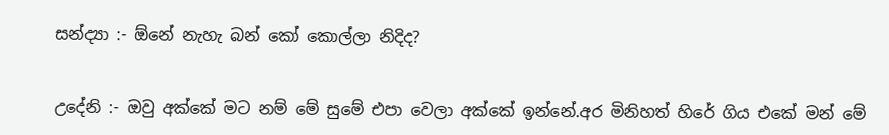සන්ද්‍යා :- ඕනේ නැහැ බන් කෝ කොල්ලා නිදිද?


උදේනි :- ඔවු අක්කේ මට නම් මේ සුමේ එපා වෙලා අක්කේ ඉන්නේ.අර මිනිහත් හිරේ ගිය එකේ මන් මේ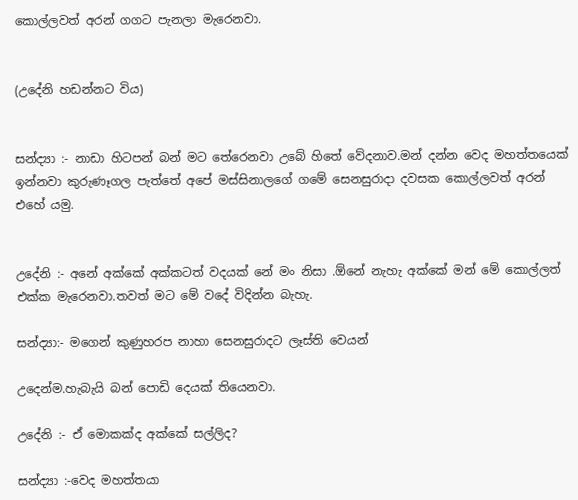කොල්ලවත් අරන් ගගට පැනලා මැරෙනවා.


(උදේනි හඩන්නට විය)


සන්ද්‍යා :- නාඩා හිටපන් බන් මට තේරෙනවා උබේ හිතේ වේදනාව.මන් දන්න වෙද මහත්තයෙක් ඉන්නවා කුරුණෑගල පැත්තේ අපේ මස්සිනාලගේ ගමේ සෙනසුරාදා දවසක කොල්ලවත් අරන් එහේ යමු.


උදේනි :- අනේ අක්කේ අක්කටත් වදයක් නේ මං නිසා .ඕනේ නැහැ අක්කේ මන් මේ කොල්ලත් එක්ක මැරෙනවා.තවත් මට මේ වදේ විදින්න බැහැ.

සන්ද්‍යා:- මගෙන් කුණුහරප නාහා සෙනසුරාදට ලෑස්ති වෙයන්

උදෙන්ම.හැබැයි බන් පොඩි දෙයක් තියෙනවා.

උදේනි :- ඒ මොකක්ද අක්කේ සල්ලිද?

සන්ද්‍යා :-වෙද මහත්තයා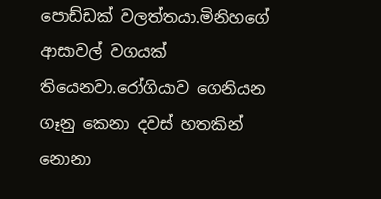පොඩ්ඩක් වලත්තයා.මිනිහගේ ආසාවල් වගයක් තියෙනවා.රෝගියාව ගෙනියන ගෑනු කෙනා දවස් හතකින් නොනා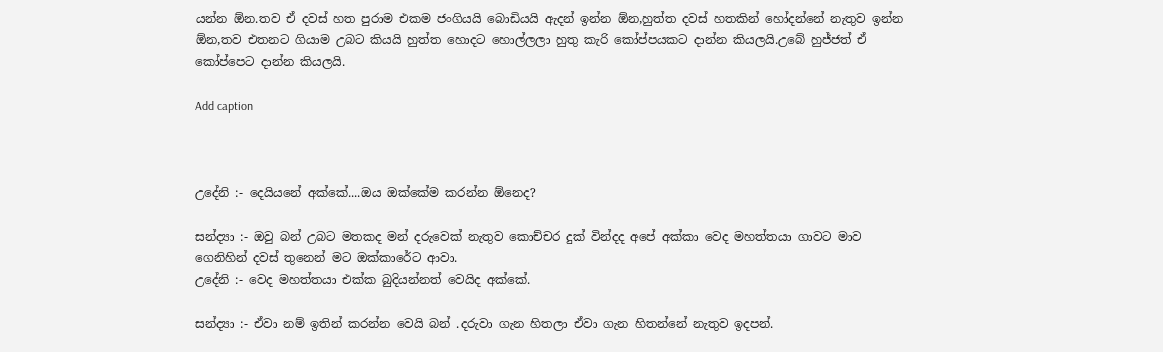යන්න ඕන.තව ඒ දවස් හත පුරාම එකම ජංගියයි බොඩියයි ඇදන් ඉන්න ඕන,හුත්ත දවස් හතකින් හෝදන්නේ නැතුව ඉන්න ඕන,තව එතනට ගියාම උබට කියයි හුත්ත හොදට හොල්ලලා හුතු කැරි කෝප්පයකට දාන්න කියලයි.උබේ හුජ්ජත් ඒ කෝප්පෙට දාන්න කියලයි.

Add caption



උදේනි :- දෙයියනේ අක්කේ....ඔය ඔක්කේම කරන්න ඕනෙද?

සන්ද්‍යා :- ඔවු බන් උබට මතකද මන් දරුවෙක් නැතුව කොච්චර දුක් වින්දද අපේ අක්කා වෙද මහත්තයා ගාවට මාව ගෙනිහින් දවස් තුනෙන් මට ඔක්කාරේට ආවා.
උදේනි :- වෙද මහත්තයා එක්ක බුදියන්නත් වෙයිද අක්කේ.

සන්ද්‍යා :- ඒවා නම් ඉතින් කරන්න වෙයි බන් .දරුවා ගැන හිතලා ඒවා ගැන හිතන්නේ නැතුව ඉදපන්.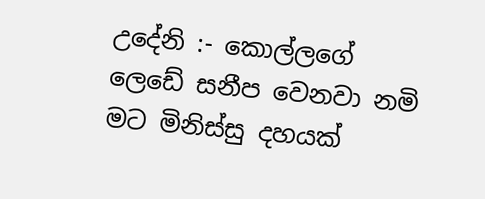උදේනි :- කොල්ලගේ ලෙඩේ සනීප වෙනවා නමි මට මිනිස්සු දහයක්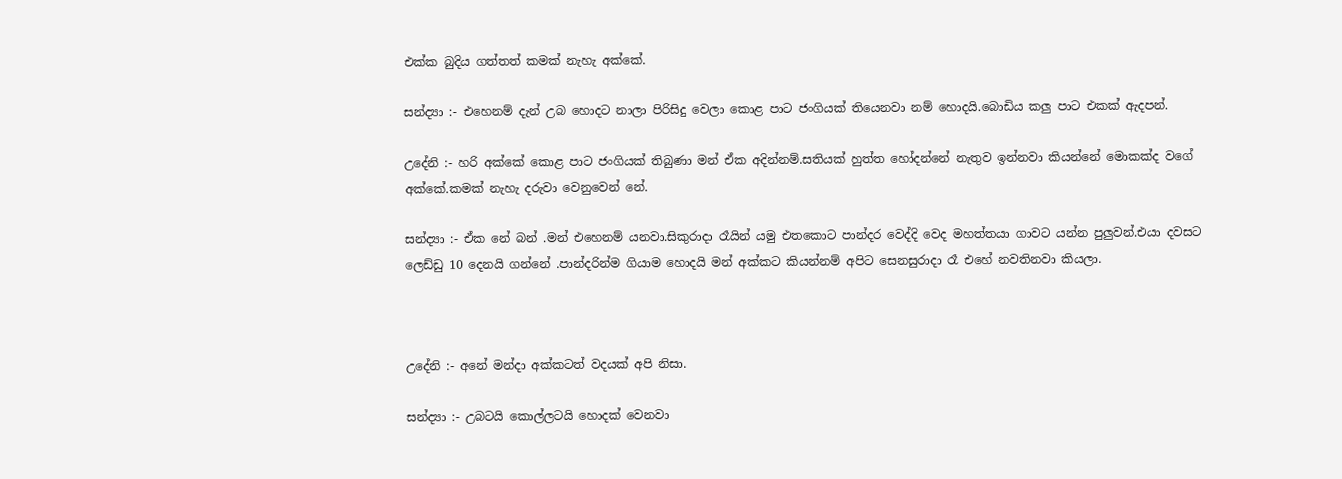එක්ක බුදිය ගත්තත් කමක් නැහැ අක්කේ.

සන්ද්‍යා :- එහෙනම් දැන් උබ හොදට නාලා පිරිසිදු වෙලා කොළ පාට ජංගියක් තියෙනවා නම් හොදයි.බොඩිය කලු පාට එකක් ඇදපන්.

උදේනි :- හරි අක්කේ කොළ පාට ජංගියක් තිබුණා මන් ඒක අදින්නම්.සතියක් හුත්ත හෝදන්නේ නැතුව ඉන්නවා කියන්නේ මොකක්ද වගේ අක්කේ.කමක් නැහැ දරුවා වෙනුවෙන් නේ.

සන්ද්‍යා :- ඒක නේ බන් .මන් එහෙනම් යනවා.සිකුරාදා රෑයින් යමු එතකොට පාන්දර වෙද්දි වෙද මහත්තයා ගාවට යන්න පුලුවන්.එයා දවසට ලෙඩ්ඩු 10 දෙනයි ගන්නේ .පාන්දරින්ම ගියාම හොදයි මන් අක්කට කියන්නම් අපිට සෙනසුරාදා රෑ එහේ නවතිනවා කියලා.



උදේනි :- අනේ මන්දා අක්කටත් වදයක් අපි නිසා.

සන්ද්‍යා :- උබටයි කොල්ලටයි හොදක් වෙනවා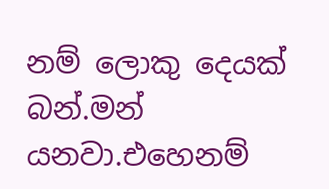නම් ලොකු දෙයක් බන්.මන් යනවා.එහෙනම්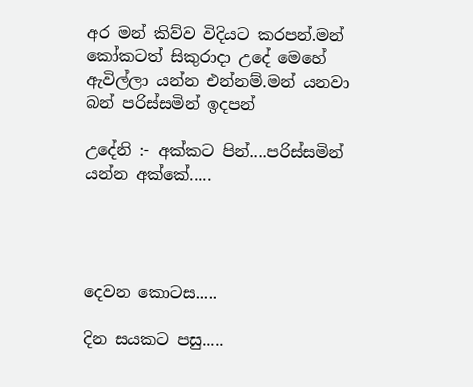අර මන් කිව්ව විදියට කරපන්.මන් කෝකටත් සිකුරාදා උදේ මෙහේ ඇවිල්ලා යන්න එන්නම්.මන් යනවා බන් පරිස්සමින් ඉදපන්

උදේනි :- අක්කට පින්....පරිස්සමින් යන්න අක්කේ.....




දෙවන කොටස.....

දින සයකට පසු.....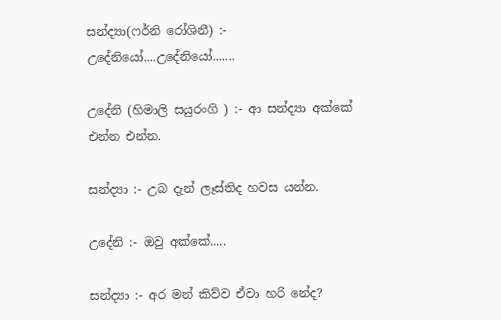සන්ද්‍යා(ෆර්නි රෝශිනී) :- උදේනියෝ....උදේනියෝ.......

උදේනි (හිමාලි සයුරංගි ) :- ආ සන්ද්‍යා අක්කේ එන්න එන්න.

සන්ද්‍යා :- උබ දැන් ලෑස්තිද හවස යන්න.

උදේනි :- ඔවු අක්කේ.....

සන්ද්‍යා :- අර මන් කිව්ව ඒවා හරි නේද?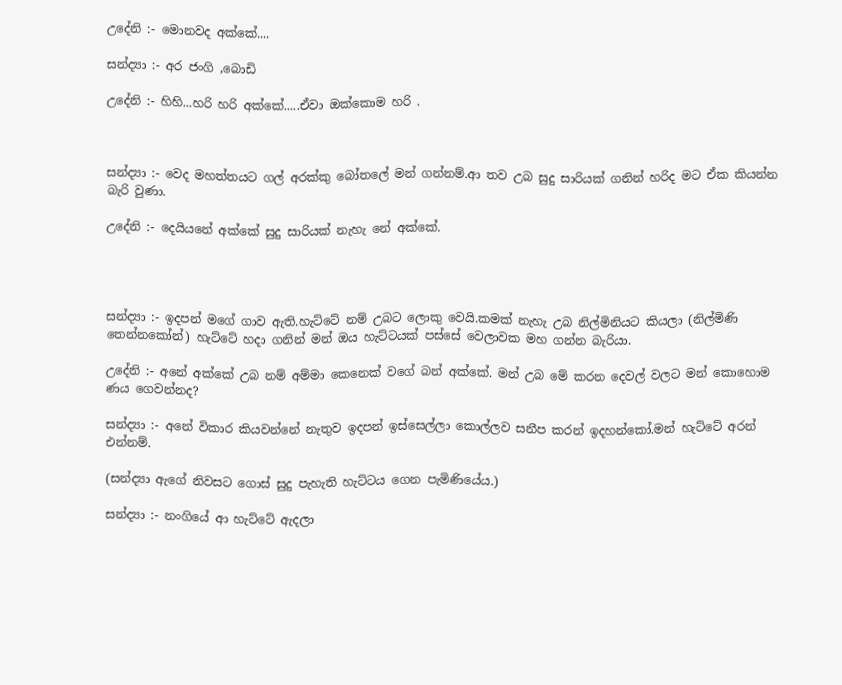උදේනි :- මොනවද අක්කේ....

සන්ද්‍යා :- අර ජංගි ,බොඩි

උදේනි :- හිහි...හරි හරි අක්කේ.....ඒවා ඔක්කොම හරි .



සන්ද්‍යා :- වෙද මහත්තයට ගල් අරක්කු බෝතලේ මන් ගන්නම්.ආ තව උබ සුදු සාරියක් ගනින් හරිද මට ඒක කියන්න බැරි වුණා.

උදේනි :- දෙයියනේ අක්කේ සුදු සාරියක් නැහැ නේ අක්කේ.




සන්ද්‍යා :- ඉදපන් මගේ ගාව ඇති.හැට්ටේ නම් උබට ලොකු වෙයි.කමක් නැහැ උබ නිල්මිනියට කියලා (නිල්මිණි තෙන්නකෝන්) හැට්ටේ හදා ගනින් මන් ඔය හැට්ටයක් පස්සේ වෙලාවක මහ ගන්න බැරියා.

උදේනි :- අනේ අක්කේ උබ නම් අම්මා කෙනෙක් වගේ බන් අක්කේ. මන් උබ මේ කරන දෙවල් වලට මන් කොහොම ණය ගෙවන්නද?

සන්ද්‍යා :- අනේ විකාර කියවන්නේ නැතුව ඉදපන් ඉස්සෙල්ලා කොල්ලව සනීප කරන් ඉදහන්කෝ.මන් හැට්ටේ අරන් එන්නම්.

(සන්ද්‍යා ඇගේ නිවසට ගොස් සුදු පැහැති හැට්ටය ගෙන පැමිණියේය.)

සන්ද්‍යා :- නංගියේ ආ හැට්ටේ ඇදලා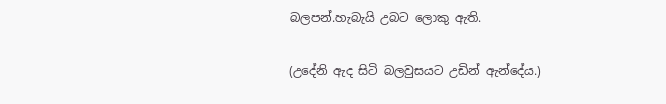බලපන්.හැබැයි උබට ලොකු ඇති.

(උදේනි ඇද සිටි බලවුසයට උඩින් ඇන්දේය.)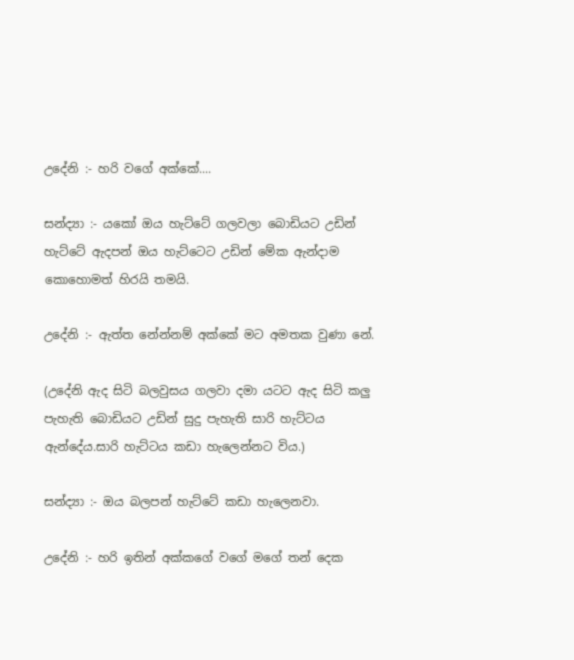උදේනි :- හරි වගේ අක්කේ....

සන්ද්‍යා :- යකෝ ඔය හැට්ටේ ගලවලා බොඩියට උඩින් හැට්ටේ ඇදපන් ඔය හැට්ටෙට උඩින් මේක ඇන්දාම කොහොමත් හිරයි තමයි.

උදේනි :- ඇත්ත නේන්නම් අක්කේ මට අමතක වුණා නේ.

(උදේනි ඇද සිටි බලවුසය ගලවා දමා යටට ඇද සිටි කලු පැහැති බොඩියට උඩින් සුදු පැහැති සාරි හැට්ටය ඇන්දේය.සාරි හැට්ටය කඩා හැලෙන්නට විය.)

සන්ද්‍යා :- ඔය බලපන් හැට්ටේ කඩා හැලෙනවා.

උදේනි :- හරි ඉතින් අක්කගේ වගේ මගේ තන් දෙක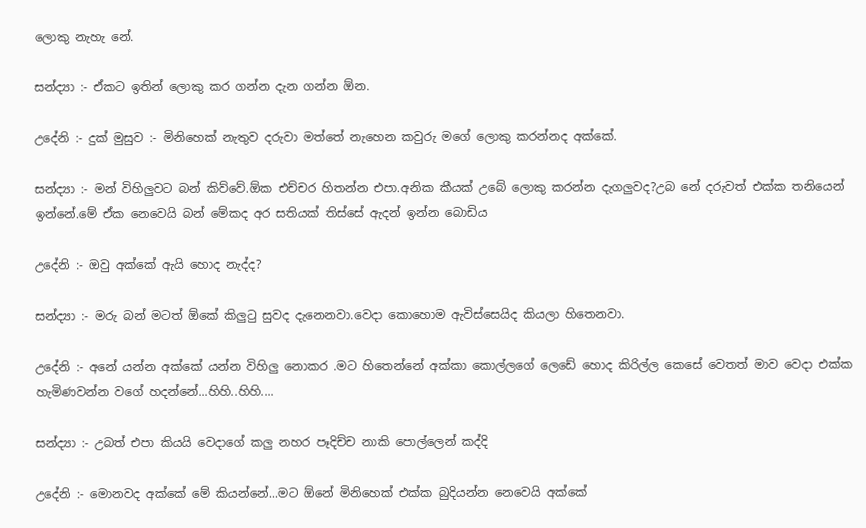ලොකු නැහැ නේ.

සන්ද්‍යා :- ඒකට ඉතින් ලොකු කර ගන්න දැන ගන්න ඕන.

උදේනි :- දුක් මුසුව :- මිනිහෙක් නැතුව දරුවා මත්තේ නැහෙන කවුරු මගේ ලොකු කරන්නද අක්කේ.

සන්ද්‍යා :- මන් විහිලුවට බන් කිව්වේ.ඕක එච්චර හිතන්න එපා.අනික කීයක් උබේ ලොකු කරන්න දැගලුවද?උබ නේ දරුවත් එක්ක තනියෙන් ඉන්නේ.මේ ඒක නෙවෙයි බන් මේකද අර සතියක් තිස්සේ ඇදන් ඉන්න බොඩිය

උදේනි :- ඔවු අක්කේ ඇයි හොද නැද්ද?

සන්ද්‍යා :- මරු බන් මටත් ඕකේ කිලුටු සුවද දැනෙනවා.වෙදා කොහොම ඇවිස්සෙයිද කියලා හිතෙනවා.

උදේනි :- අනේ යන්න අක්කේ යන්න විහිලු නොකර .මට හිතෙන්නේ අක්කා කොල්ලගේ ලෙඩේ හොද කිරිල්ල කෙසේ වෙතත් මාව වෙදා එක්ක හැමිණවන්න වගේ හදන්නේ...හිහි..හිහි....

සන්ද්‍යා :- උබත් එපා කියයි වෙදාගේ කලු නහර පෑදිච්ච නාකි පොල්ලෙන් කද්දි

උදේනි :- මොනවද අක්කේ මේ කියන්නේ...මට ඕනේ මිනිහෙක් එක්ක බුදියන්න නෙවෙයි අක්කේ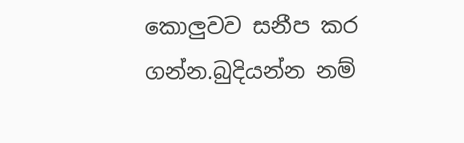කොලුවව සනීප කර ගන්න.බුදියන්න නම්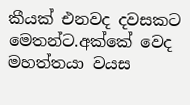කීයක් එනවද දවසකට මෙතන්ට.අක්කේ වෙද මහත්තයා වයස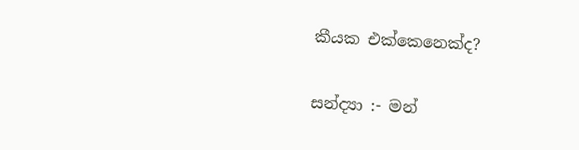කීයක එක්කෙනෙක්ද?

සන්ද්‍යා :- මන්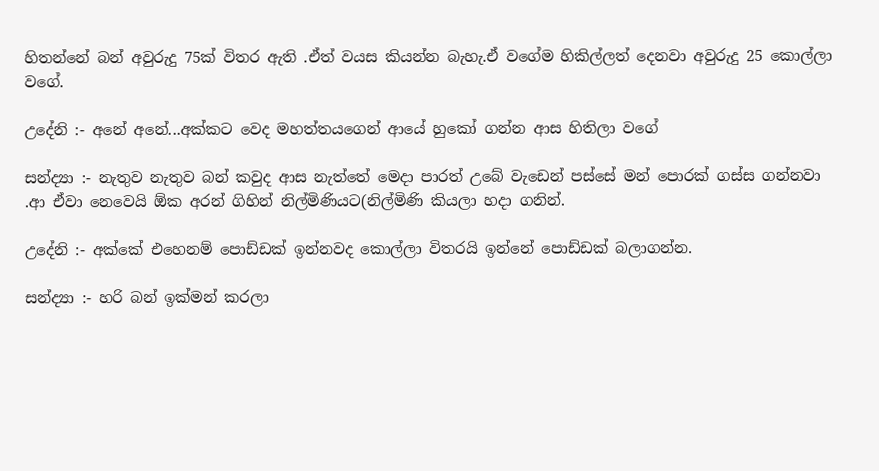හිතන්නේ බන් අවුරුදු 75ක් විතර ඇති .ඒත් වයස කියන්න බැහැ.ඒ වගේම හිකිල්ලත් දෙනවා අවුරුදු 25 කොල්ලා වගේ.

උදේනි :- අනේ අනේ...අක්කට වෙද මහත්තයගෙන් ආයේ හුකෝ ගන්න ආස හිතිලා වගේ

සන්ද්‍යා :- නැතුව නැතුව බන් කවුද ආස නැත්තේ මෙදා පාරත් උබේ වැඩෙන් පස්සේ මන් පොරක් ගස්ස ගන්නවා .ආ ඒවා නෙවෙයි ඕක අරන් ගිහින් නිල්මිණියට(නිල්මිණි කියලා හදා ගනින්.

උදේනි :- අක්කේ එහෙනම් පොඩ්ඩක් ඉන්නවද කොල්ලා විතරයි ඉන්නේ පොඩ්ඩක් බලාගන්න.

සන්ද්‍යා :- හරි බන් ඉක්මන් කරලා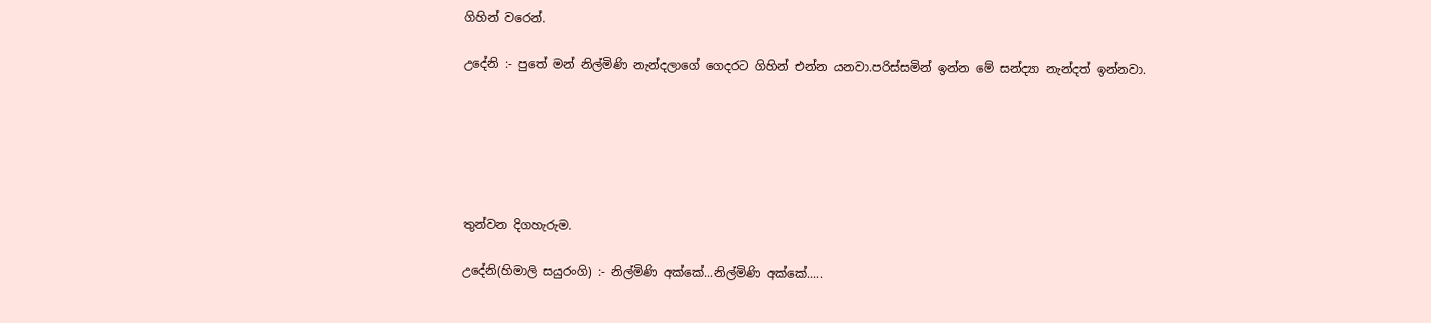ගිහින් වරෙන්.

උදේනි :- පුතේ මන් නිල්මිණි නැන්දලාගේ ගෙදරට ගිහින් එන්න යනවා.පරිස්සමින් ඉන්න මේ සන්ද්‍යා නැන්දත් ඉන්නවා.






තුන්වන දිගහැරුම.

උදේනි(හිමාලි සයුරංගි) :- නිල්මිණි අක්කේ...නිල්මිණි අක්කේ.....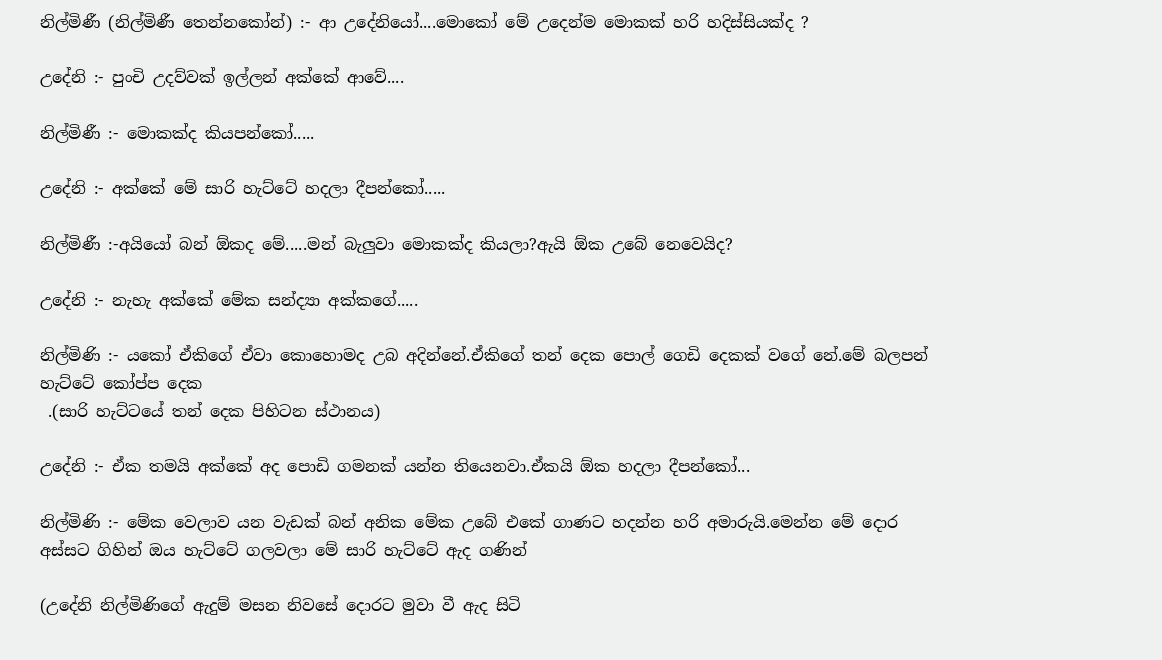නිල්මිණී (නිල්මිණී තෙන්නකෝන්) :- ආ උදේනියෝ....මොකෝ මේ උදෙන්ම මොකක් හරි හදිස්සියක්ද ?

උදේනි :- පුංචි උදව්වක් ඉල්ලන් අක්කේ ආවේ....

නිල්මිණී :- මොකක්ද කියපන්කෝ.....

උදේනි :- අක්කේ මේ සාරි හැට්ටේ හදලා දීපන්කෝ.....

නිල්මිණී :-අයියෝ බන් ඕකද මේ.....මන් බැලුවා මොකක්ද කියලා?ඇයි ඕක උබේ නෙවෙයිද?

උදේනි :- නැහැ අක්කේ මේක සන්ද්‍යා අක්කගේ.....

නිල්මිණි :- යකෝ ඒකිගේ ඒවා කොහොමද උබ අදින්නේ.ඒකිගේ තන් දෙක පොල් ගෙඩි දෙකක් වගේ නේ.මේ බලපන් හැට්ටේ කෝප්ප දෙක
 .(සාරි හැට්ටයේ තන් දෙක පිහිටන ස්ථානය)

උදේනි :- ඒක තමයි අක්කේ අද පොඩි ගමනක් යන්න තියෙනවා.ඒකයි ඕක හදලා දීපන්කෝ...

නිල්මිණි :- මේක වෙලාව යන වැඩක් බන් අනික මේක උබේ එකේ ගාණට හදන්න හරි අමාරුයි.මෙන්න මේ දොර අස්සට ගිහින් ඔය හැට්ටේ ගලවලා මේ සාරි හැට්ටේ ඇද ගණින්

(උදේනි නිල්මිණිගේ ඇදුම් මසන නිවසේ දොරට මුවා වී ඇද සිටි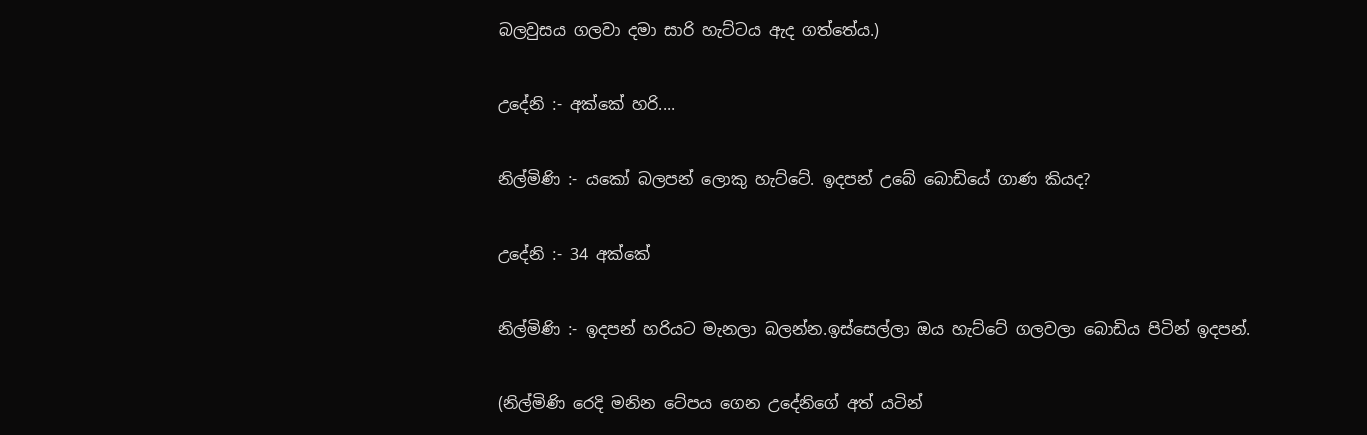බලවුසය ගලවා දමා සාරි හැට්ටය ඇද ගත්තේය.)

උදේනි :- අක්කේ හරි....

නිල්මිණි :- යකෝ බලපන් ලොකු හැට්ටේ. ඉදපන් උබේ බොඩියේ ගාණ කියද?

උදේනි :- 34 අක්කේ

නිල්මිණි :- ඉදපන් හරියට මැනලා බලන්න.ඉස්සෙල්ලා ඔය හැට්ටේ ගලවලා බොඩිය පිටින් ඉදපන්.

(නිල්මිණි රෙදි මනින ටේපය ගෙන උදේනිගේ අත් යටින්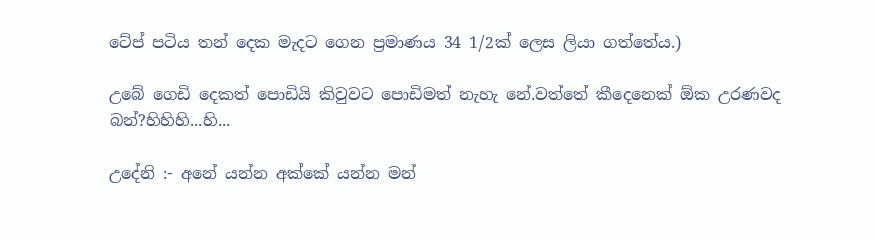ටේප් පටිය තන් දෙක මැදට ගෙන ප්‍රමාණය 34 1/2ක් ලෙස ලියා ගත්තේය.)

උබේ ගෙඩි දෙකත් පොඩියි කිවුවට පොඩිමත් නැහැ නේ.වත්තේ කීදෙනෙක් ඕක උරණවද බන්?හිහිහි...හි...

උදේනි :- අනේ යන්න අක්කේ යන්න මන්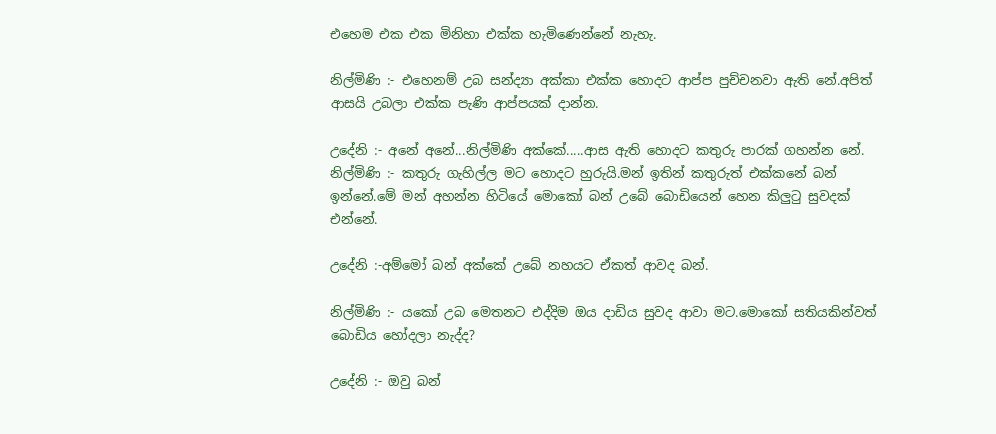එහෙම එක එක මිනිහා එක්ක හැමිණෙන්නේ නැහැ.

නිල්මිණි :- එහෙනම් උබ සන්ද්‍යා අක්කා එක්ක හොදට ආප්ප පුච්චනවා ඇති නේ.අපිත් ආසයි උබලා එක්ක පැණි ආප්පයක් දාන්න.

උදේනි :- අනේ අනේ...නිල්මිණි අක්කේ.....ආස ඇති හොදට කතුරු පාරක් ගහන්න නේ.
නිල්මිණි :- කතුරු ගැහිල්ල මට හොදට හුරුයි.මන් ඉතින් කතුරුත් එක්කනේ බන් ඉන්නේ.මේ මන් අහන්න හිටියේ මොකෝ බන් උබේ බොඩියෙන් හෙන කිලුටු සුවදක් එන්නේ.

උදේනි :-අම්මෝ බන් අක්කේ උබේ නහයට ඒකත් ආවද බන්.

නිල්මිණි :- යකෝ උබ මෙතනට එද්දිම ඔය දාඩිය සුවද ආවා මට.මොකෝ සතියකින්වත් බොඩිය හෝදලා නැද්ද?

උදේනි :- ඔවු බන්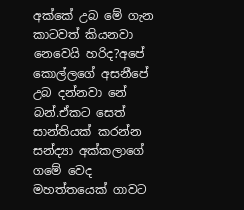අක්කේ උබ මේ ගැන කාටවත් කියනවා නෙවෙයි හරිද?අපේ කොල්ලගේ අසනීපේ උබ දන්නවා නේ බන්.ඒකට සෙත් සාන්තියක් කරන්න සන්ද්‍යා අක්කලාගේ ගමේ වෙද මහත්තයෙක් ගාවට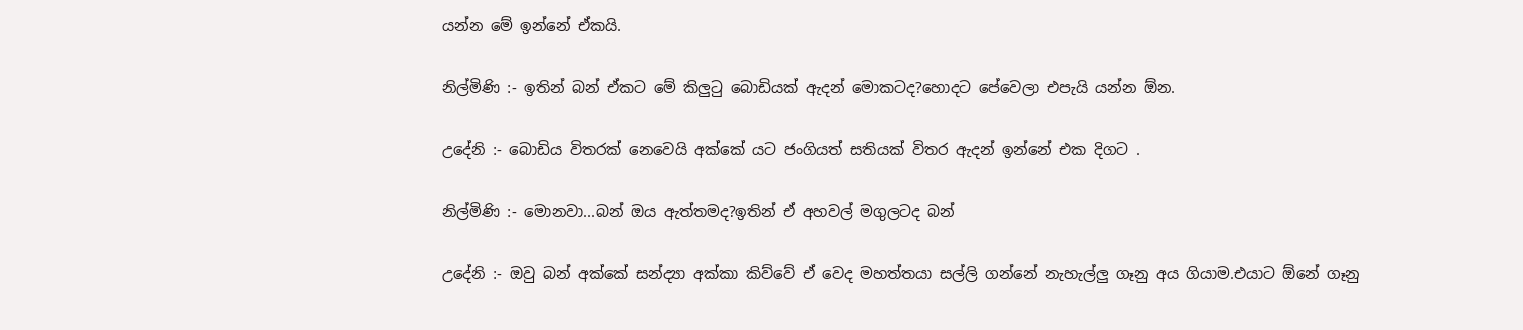යන්න මේ ඉන්නේ ඒකයි.

නිල්මිණි :- ඉතින් බන් ඒකට මේ කිලුටු බොඩියක් ඇදන් මොකටද?හොදට පේවෙලා එපැයි යන්න ඕන.

උදේනි :- බොඩිය විතරක් නෙවෙයි අක්කේ යට ජංගියත් සතියක් විතර ඇදන් ඉන්නේ එක දිගට .

නිල්මිණි :- මොනවා...බන් ඔය ඇත්තමද?ඉතින් ඒ අහවල් මගුලටද බන්

උදේනි :- ඔවු බන් අක්කේ සන්ද්‍යා අක්කා කිව්වේ ඒ වෙද මහත්තයා සල්ලි ගන්නේ නැහැල්ලු ගෑනු අය ගියාම.එයාට ඕනේ ගෑනු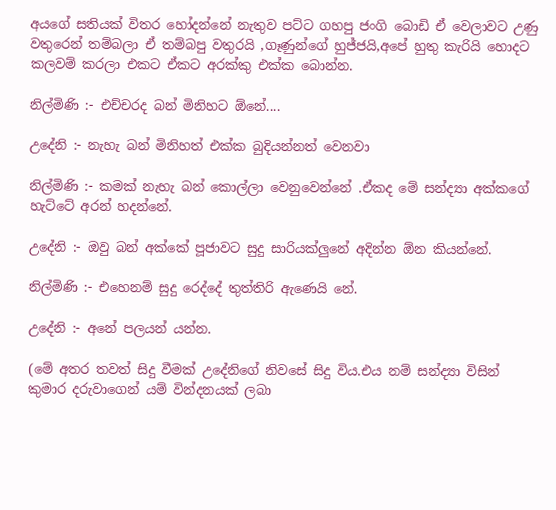අයගේ සතියක් විතර හෝදන්නේ නැතුව පට්ට ගහපු ජංගි බොඩි ඒ වෙලාවට උණු වතුරෙන් තම්බලා ඒ තම්බපු වතුරයි ,ගෑණුන්ගේ හුජ්ජයි,අපේ හුතු කැරියි හොදට කලවම් කරලා එකට ඒකට අරක්කු එක්ක බොන්න.

නිල්මිණි :- එච්චරද බන් මිනිහට ඕනේ....

උදේනි :- නැහැ බන් මිනිහත් එක්ක බුදියන්නත් වෙනවා

නිල්මිණි :- කමක් නැහැ බන් කොල්ලා වෙනුවෙන්නේ .ඒකද මේ සන්ද්‍යා අක්කගේ හැට්ටේ අරන් හදන්නේ.

උදේනි :- ඔවු බන් අක්කේ පූජාවට සුදු සාරියක්ලුනේ අදින්න ඕන කියන්නේ.

නිල්මිණි :- එහෙනම් සුදු රෙද්දේ තුත්තිරි ඇණෙයි නේ.

උදේනි :- අනේ පලයන් යන්න.

(මේ අතර තවත් සිදු වීමක් උදේනිගේ නිවසේ සිදු විය.එය නම් සන්ද්‍යා විසින් කුමාර දරුවාගෙන් යම් වින්දනයක් ලබා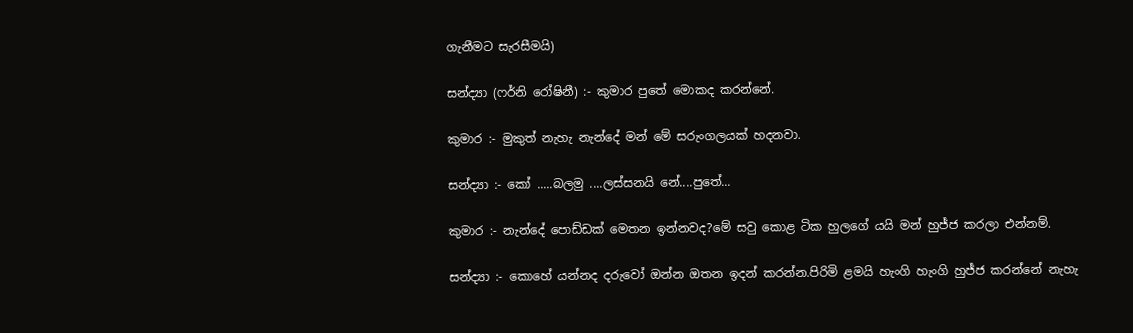ගැනීමට සැරසීමයි)

සන්ද්‍යා (ෆර්නි රෝෂිනී) :- කුමාර පුතේ මොකද කරන්නේ.

කුමාර :- මුකුත් නැහැ නැන්දේ මන් මේ සරුංගලයක් හදනවා.

සන්ද්‍යා :- කෝ .....බලමු ....ලස්සනයි නේ....පුතේ...

කුමාර :- නැන්දේ පොඩ්ඩක් මෙතන ඉන්නවද?මේ සවු කොළ ටික හුලගේ යයි මන් හුජ්ජ කරලා එන්නම්.

සන්ද්‍යා :- කොහේ යන්නද දරුවෝ ඔන්න ඔතන ඉදන් කරන්න.පිරිමි ළමයි හැංගි හැංගි හුජ්ජ කරන්නේ නැහැ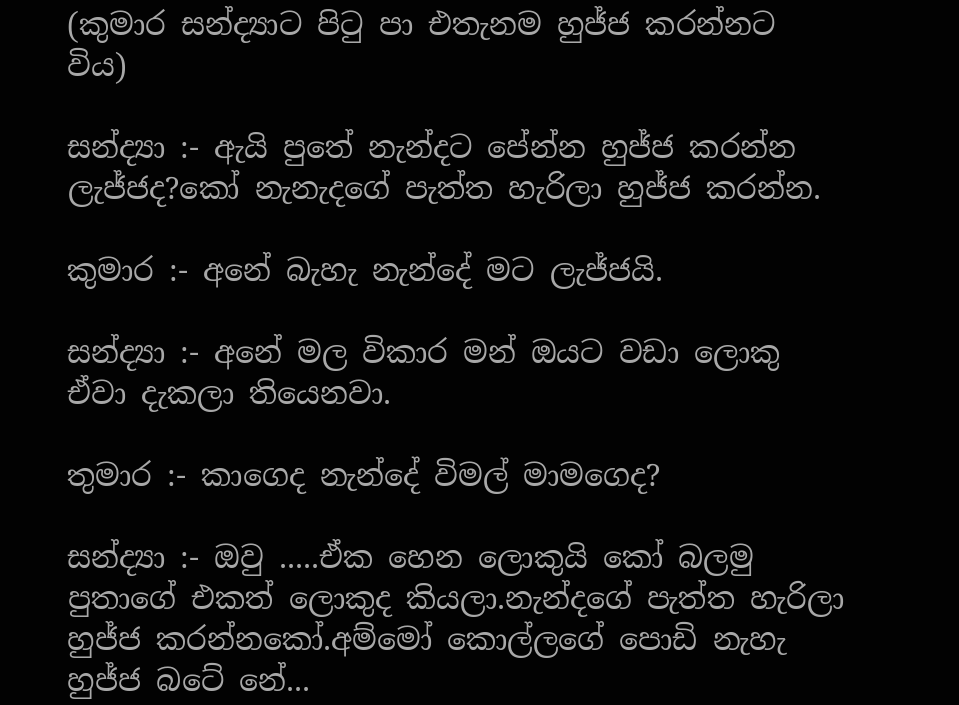(කුමාර සන්ද්‍යාට පිටු පා එතැනම හුජ්ජ කරන්නට විය)

සන්ද්‍යා :- ඇයි පුතේ නැන්දට පේන්න හුජ්ජ කරන්න ලැජ්ජද?කෝ නැනැදගේ පැත්ත හැරිලා හුජ්ජ කරන්න.

කුමාර :- අනේ බැහැ නැන්දේ මට ලැජ්ජයි.

සන්ද්‍යා :- අනේ මල විකාර මන් ඔයට වඩා ලොකු ඒවා දැකලා තියෙනවා.

තුමාර :- කාගෙද නැන්දේ විමල් මාමගෙද?

සන්ද්‍යා :- ඔවු .....ඒක හෙන ලොකුයි කෝ බලමු පුතාගේ එකත් ලොකුද කියලා.නැන්දගේ පැත්ත හැරිලා හුජ්ජ කරන්නකෝ.අම්මෝ කොල්ලගේ පොඩි නැහැ හුජ්ජ බටේ නේ...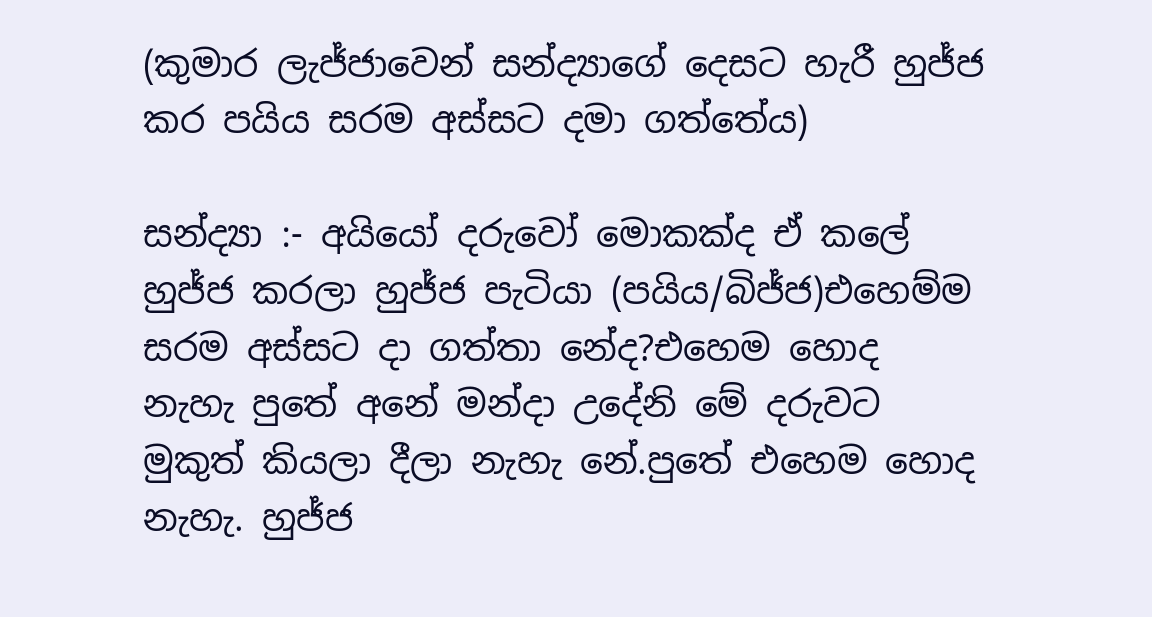(කුමාර ලැජ්ජාවෙන් සන්ද්‍යාගේ දෙසට හැරී හුජ්ජ කර පයිය සරම අස්සට දමා ගත්තේය)

සන්ද්‍යා :- අයියෝ දරුවෝ මොකක්ද ඒ කලේ හුජ්ජ කරලා හුජ්ජ පැටියා (පයිය/බිජ්ජ)එහෙම්ම සරම අස්සට දා ගත්තා නේද?එහෙම හොද නැහැ පුතේ අනේ මන්දා උදේනි මේ දරුවට මුකුත් කියලා දීලා නැහැ නේ.පුතේ එහෙම හොද නැහැ. හුජ්ජ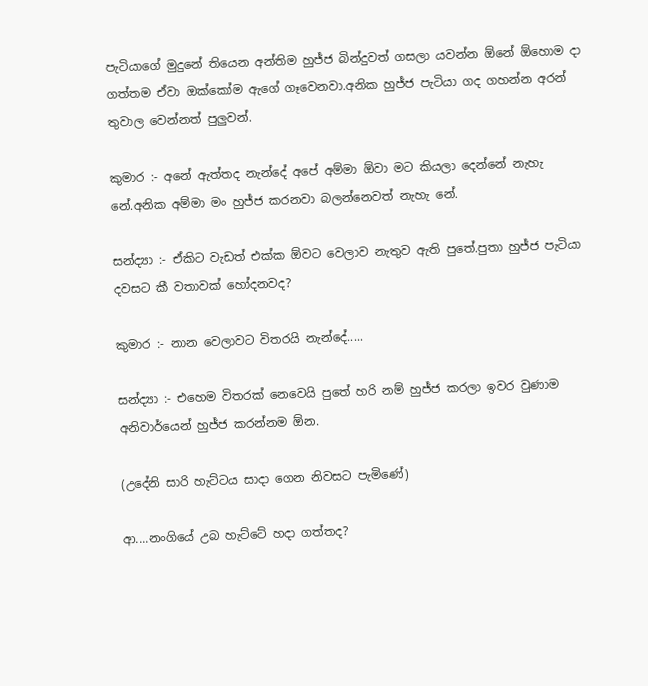පැටියාගේ මුදුනේ තියෙන අන්තිම හුජ්ජ බින්දුවත් ගසලා යවන්න ඕනේ ඕහොම දා ගත්තම ඒවා ඔක්කෝම ඇගේ ගෑවෙනවා.අනික හුජ්ජ පැටියා ගද ගහන්න අරන් තුවාල වෙන්නත් පුලුවන්.

කුමාර :- අනේ ඇත්තද නැන්දේ අපේ අම්මා ඕවා මට කියලා දෙන්නේ නැහැ නේ.අනික අම්මා මං හුජ්ජ කරනවා බලන්නෙවත් නැහැ නේ.

සන්ද්‍යා :- ඒකිට වැඩත් එක්ක ඕවට වෙලාව නැතුව ඇති පුතේ.පුතා හුජ්ජ පැටියා දවසට කී වතාවක් හෝදනවද?

කුමාර :- නාන වෙලාවට විතරයි නැන්දේ.....

සන්ද්‍යා :- එහෙම විතරක් නෙවෙයි පුතේ හරි නම් හුජ්ජ කරලා ඉවර වුණාම අනිවාර්යෙන් හුජ්ජ කරන්නම ඕන.

(උදේනි සාරි හැට්ටය සාදා ගෙන නිවසට පැමිණේ)

ආ....නංගියේ උබ හැට්ටේ හදා ගත්තද?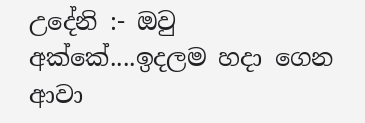උදේනි :- ඔවු අක්කේ....ඉදලම හදා ගෙන ආවා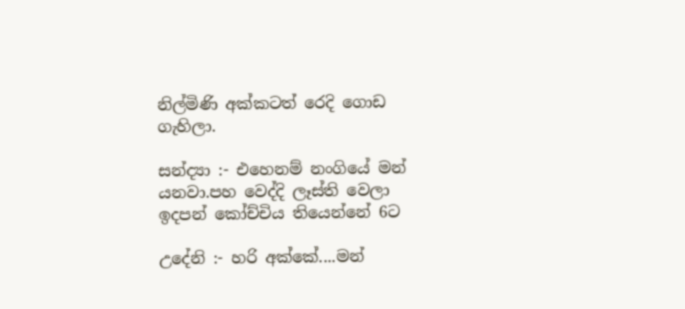නිල්මිණි අක්කටත් රෙදි ගොඩ ගැහිලා.

සන්ද්‍යා :- එහෙනම් නංගියේ මන් යනවා.පහ වෙද්දි ලෑස්ති වෙලා ඉදපන් කෝච්චිය තියෙන්නේ 6ට

උදේනි :- හරි අක්කේ....මන්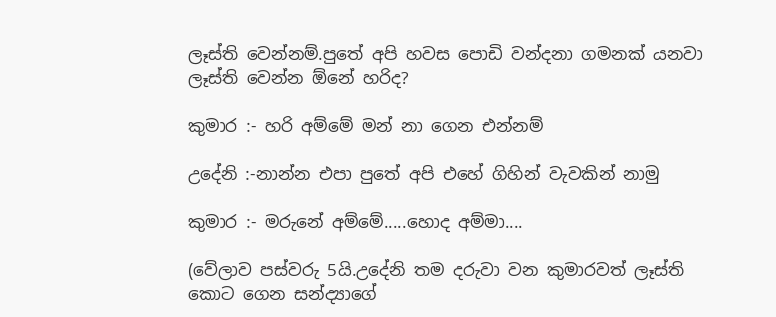ලෑස්ති වෙන්නම්.පුතේ අපි හවස පොඩි වන්දනා ගමනක් යනවා ලෑස්ති වෙන්න ඕනේ හරිද?

කුමාර :- හරි අම්මේ මන් නා ගෙන එන්නම්

උදේනි :-නාන්න එපා පුතේ අපි එහේ ගිහින් වැවකින් නාමු

කුමාර :- මරුනේ අම්මේ.....හොද අම්මා....

(වේලාව පස්වරු 5යි.උදේනි තම දරුවා වන කුමාරවත් ලෑස්ති කොට ගෙන සන්ද්‍යාගේ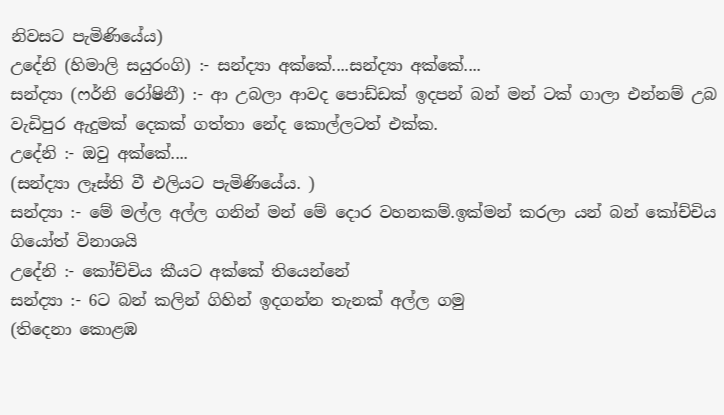නිවසට පැමිණියේය)
උදේනි (හිමාලි සයුරංගි) :- සන්ද්‍යා අක්කේ....සන්ද්‍යා අක්කේ....
සන්ද්‍යා (ෆර්නි රෝෂිනී) :- ආ උබලා ආවද පොඩ්ඩක් ඉදපන් බන් මන් ටක් ගාලා එන්නම් උබ වැඩිපුර ඇදුමක් දෙකක් ගත්තා නේද කොල්ලටත් එක්ක.
උදේනි :- ඔවු අක්කේ....
(සන්ද්‍යා ලෑස්ති වී එලියට පැමිණියේය. )
සන්ද්‍යා :- මේ මල්ල අල්ල ගනින් මන් මේ දොර වහනකම්.ඉක්මන් කරලා යන් බන් කෝච්චිය ගියෝත් විනාශයි
උදේනි :- කෝච්චිය කීයට අක්කේ තියෙන්නේ
සන්ද්‍යා :- 6ට බන් කලින් ගිහින් ඉදගන්න තැනක් අල්ල ගමු
(තිදෙනා කොළඹ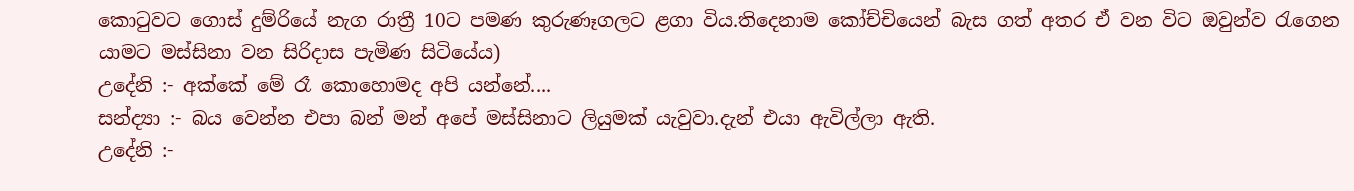කොටුවට ගොස් දුම්රියේ නැග රාත්‍රී 10ට පමණ කුරුණෑගලට ළගා විය.තිදෙනාම කෝච්චියෙන් බැස ගත් අතර ඒ වන විට ඔවුන්ව රැගෙන යාමට මස්සිනා වන සිරිදාස පැමිණ සිටියේය)
උදේනි :- අක්කේ මේ රෑ කොහොමද අපි යන්නේ....
සන්ද්‍යා :- බය වෙන්න එපා බන් මන් අපේ මස්සිනාට ලියුමක් යැවුවා.දැන් එයා ඇවිල්ලා ඇති.
උදේනි :-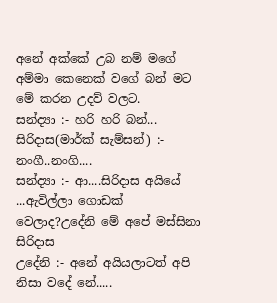අනේ අක්කේ උබ නම් මගේ අම්මා කෙනෙක් වගේ බන් මට මේ කරන උදව් වලට.
සන්ද්‍යා :- හරි හරි බන්...
සිරිදාස(මාර්ක් සැම්සන්) :- නංගී..නංගි....
සන්ද්‍යා :- ආ....සිරිදාස අයියේ ...ඇවිල්ලා ගොඩක් වෙලාද?උදේනි මේ අපේ මස්සිනා සිරිදාස
උදේනි :- අනේ අයියලාටත් අපි නිසා වදේ නේ.....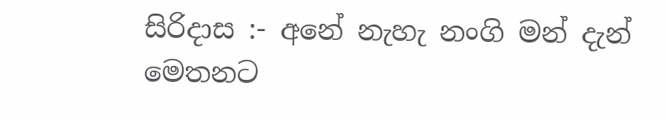සිරිදාස :- අනේ නැහැ නංගි මන් දැන් මෙතනට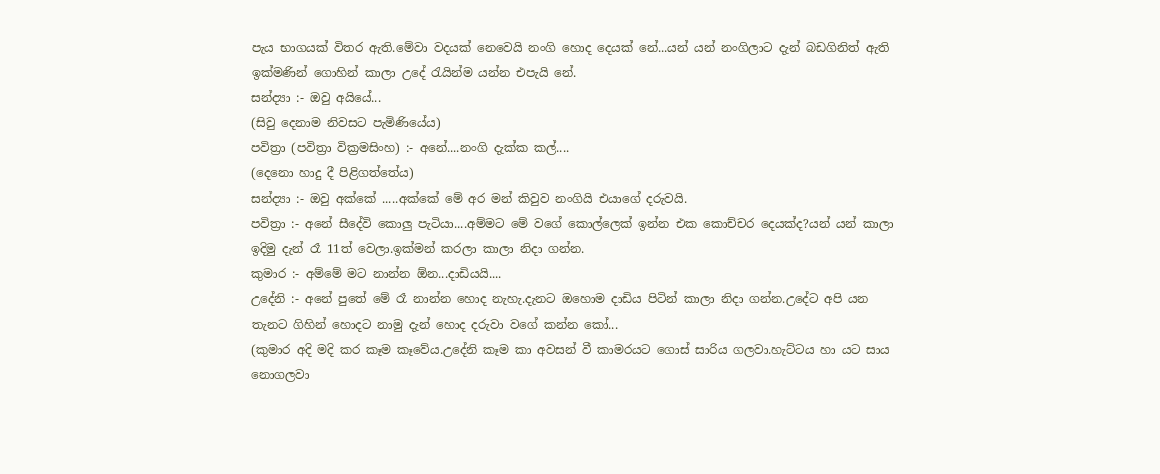පැය භාගයක් විතර ඇති.මේවා වදයක් නෙවෙයි නංගි හොද දෙයක් නේ...යන් යන් නංගිලාට දැන් බඩගිනිත් ඇති ඉක්මණින් ගොහින් කාලා උදේ රැයින්ම යන්න එපැයි නේ.
සන්ද්‍යා :- ඔවු අයියේ...
(සිවු දෙනාම නිවසට පැමිණියේය)
පවිත්‍රා (පවිත්‍රා වික්‍රමසිංහ) :- අනේ....නංගි දැක්ක කල්....
(දෙනො හාදු දී පිළිගත්තේය)
සන්ද්‍යා :- ඔවු අක්කේ .....අක්කේ මේ අර මන් කිවුව නංගියි එයාගේ දරුවයි.
පවිත්‍රා :- අනේ සීදේවි කොලු පැටියා....අම්මට මේ වගේ කොල්ලෙක් ඉන්න එක කොච්චර දෙයක්ද?යන් යන් කාලා ඉදිමු දැන් රෑ 11ත් වෙලා.ඉක්මන් කරලා කාලා නිදා ගන්න.
කුමාර :- අම්මේ මට නාන්න ඕන...දාඩියයි....
උදේනි :- අනේ පුතේ මේ රෑ නාන්න හොද නැහැ.දැනට ඔහොම දාඩිය පිටින් කාලා නිදා ගන්න.උදේට අපි යන තැනට ගිහින් හොදට නාමු දැන් හොද දරුවා වගේ කන්න කෝ...
(කුමාර අදි මදි කර කෑම කෑවේය.උදේනි කෑම කා අවසන් වී කාමරයට ගොස් සාරිය ගලවා.හැට්ටය හා යට සාය නොගලවා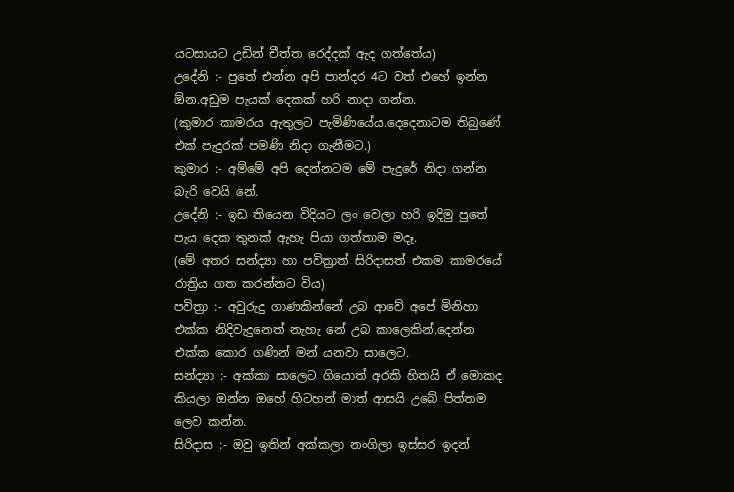යටසායට උඩින් චීත්ත රෙද්දක් ඇද ගත්තේය)
උදේනි :- පුතේ එන්න අපි පාන්දර 4ට වත් එහේ ඉන්න ඕන.අඩුම පැයක් දෙකක් හරි නාදා ගන්න.
(කුමාර කාමරය ඇතුලට පැමිණියේය.දෙදෙනාටම තිබුණේ එක් පැදුරක් පමණි නිදා ගැනීමට.)
කුමාර :- අම්මේ අපි දෙන්නටම මේ පැදුරේ නිදා ගන්න බැරි වෙයි නේ.
උදේනි :- ඉඩ තියෙන විදියට ලං වෙලා හරි ඉදිමු පුතේ පැය දෙක තුනක් ඇහැ පියා ගත්තාම මදෑ.
(මේ අතර සන්ද්‍යා හා පවිත්‍රාත් සිරිදාසත් එකම කාමරයේ රාත්‍රිය ගත කරන්නට විය)
පවිත්‍රා :- අවුරුදු ගාණකින්නේ උබ ආවේ අපේ මිනිහා එක්ක නිදිවැදුනෙත් නැහැ නේ උබ කාලෙකින්.දෙන්න එක්ක කොර ගණින් මන් යනවා සාලෙට.
සන්ද්‍යා :- අක්කා සාලෙට ගියොත් අරකි හිතයි ඒ මොකද කියලා ඔන්න ඔහේ හිටහන් මාත් ආසයි උබේ පිත්තම ලෙව කන්න.
සිරිදාස :- ඔවු ඉතින් අක්කලා නංගිලා ඉස්සර ඉදන්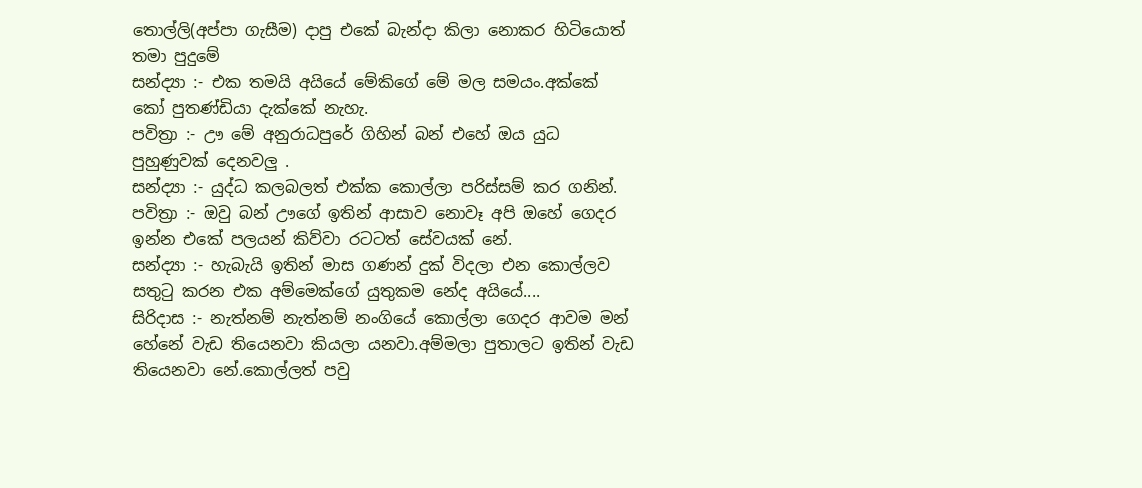තොල්ලි(අප්පා ගැසීම) දාපු එකේ බැන්දා කිලා නොකර හිටියොත් තමා පුදුමේ
සන්ද්‍යා :- එක තමයි අයියේ මේකිගේ මේ මල සමයං.අක්කේ කෝ පුතණ්ඩියා දැක්කේ නැහැ.
පවිත්‍රා :- ඌ මේ අනුරාධපුරේ ගිහින් බන් එහේ ඔය යුධ පුහුණුවක් දෙනවලු .
සන්ද්‍යා :- යුද්ධ කලබලත් එක්ක කොල්ලා පරිස්සම් කර ගනින්.
පවිත්‍රා :- ඔවු බන් ඌගේ ඉතින් ආසාව නොවෑ අපි ඔහේ ගෙදර ඉන්න එකේ පලයන් කිව්වා රටටත් සේවයක් නේ.
සන්ද්‍යා :- හැබැයි ඉතින් මාස ගණන් දුක් විදලා එන කොල්ලව සතුටු කරන එක අම්මෙක්ගේ යුතුකම නේද අයියේ....
සිරිදාස :- නැත්නම් නැත්නම් නංගියේ කොල්ලා ගෙදර ආවම මන් හේනේ වැඩ තියෙනවා කියලා යනවා.අම්මලා පුතාලට ඉතින් වැඩ තියෙනවා නේ.කොල්ලත් පවු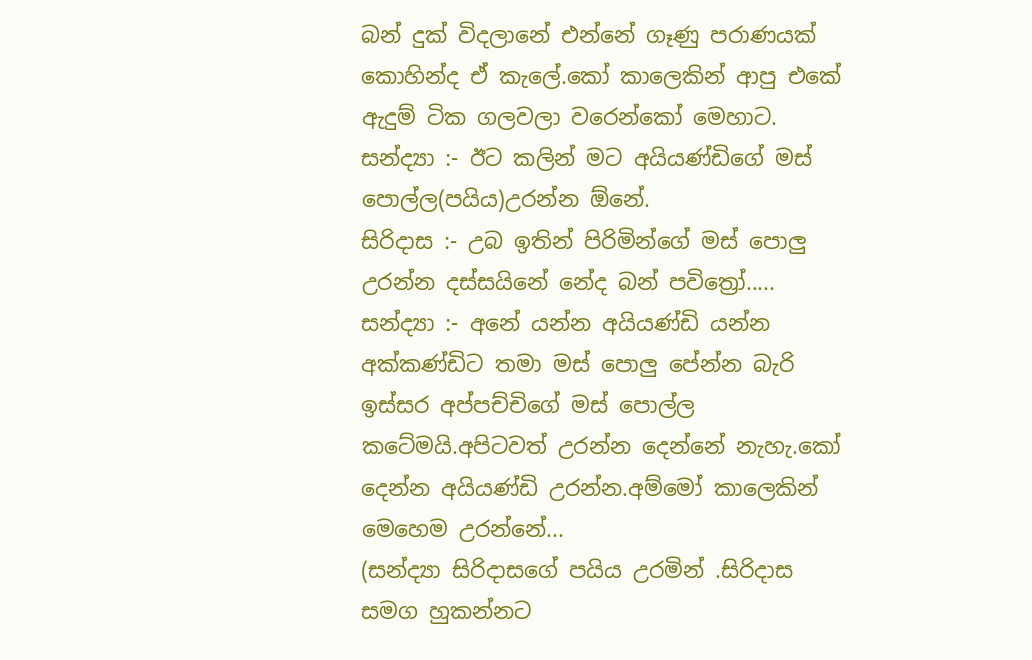බන් දුක් විදලානේ එන්නේ ගෑණු පරාණයක් කොහින්ද ඒ කැලේ.කෝ කාලෙකින් ආපු එකේ ඇදුම් ටික ගලවලා වරෙන්කෝ මෙහාට.
සන්ද්‍යා :- ඊට කලින් මට අයියණ්ඩිගේ මස් පොල්ල(පයිය)උරන්න ඕනේ.
සිරිදාස :- උබ ඉතින් පිරිමින්ගේ මස් පොලු උරන්න දස්සයිනේ නේද බන් පවිත්‍රෝ.....
සන්ද්‍යා :- අනේ යන්න අයියණ්ඩි යන්න අක්කණ්ඩිට තමා මස් පොලු පේන්න බැරි ඉස්සර අප්පච්චිගේ මස් පොල්ල කටේමයි.අපිටවත් උරන්න දෙන්නේ නැහැ.කෝ දෙන්න අයියණ්ඩි උරන්න.අම්මෝ කාලෙකින් මෙහෙම උරන්නේ...
(සන්ද්‍යා සිරිදාසගේ පයිය උරමින් .සිරිදාස සමග හුකන්නට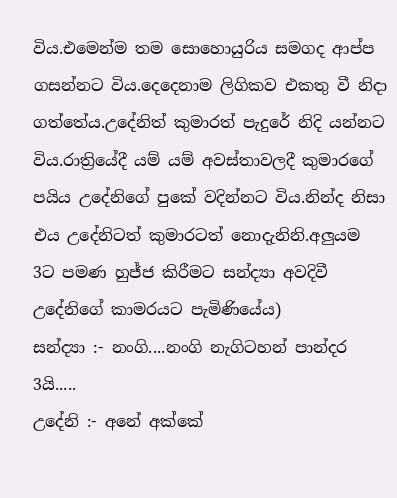විය.එමෙන්ම තම සොහොයුරිය සමගද ආප්ප ගසන්නට විය.දෙදෙනාම ලිගිකව එකතු වී නිදා ගත්තේය.උදේනිත් කුමාරත් පැදුරේ නිදි යන්නට විය.රාත්‍රියේදී යම් යම් අවස්තාවලදී කුමාරගේ පයිය උදේනිගේ පුකේ වදින්නට විය.නින්ද නිසා එය උදේනිටත් කුමාරටත් නොදැනිනි.අලුයම 3ට පමණ හුජ්ජ කිරීමට සන්ද්‍යා අවදිවී උදේනිගේ කාමරයට පැමිණියේය)
සන්ද්‍යා :- නංගි....නංගි නැගිටහන් පාන්දර 3යි.....
උදේනි :- අනේ අක්කේ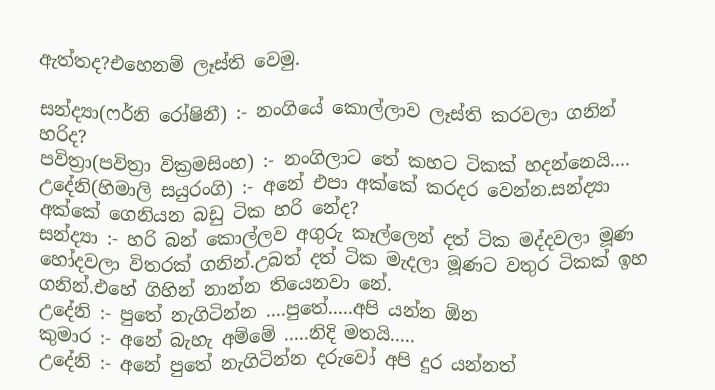ඇත්තද?එහෙනම් ලෑස්ති වෙමු.

සන්ද්‍යා(ෆර්නි රෝෂිනී) :- නංගියේ කොල්ලාව ලෑස්ති කරවලා ගනින් හරිද?
පවිත්‍රා(පවිත්‍රා වික්‍රමසිංහ) :- නංගිලාට තේ කහට ටිකක් හදන්නෙයි....
උදේනි(හිමාලි සයුරංගි) :- අනේ එපා අක්කේ කරදර වෙන්න.සන්ද්‍යා අක්කේ ගෙනියන බඩු ටික හරි නේද?
සන්ද්‍යා :- හරි බන් කොල්ලව අගුරු කෑල්ලෙන් දත් ටික මද්දවලා මූණ හෝදවලා විතරක් ගනින්.උබත් දත් ටික මැදලා මූණට වතුර ටිකක් ඉහ ගනින්.එහේ ගිහින් නාන්න තියෙනවා නේ.
උදේනි :- පුතේ නැගිටින්න ....පුතේ.....අපි යන්න ඕන
කුමාර :- අනේ බැහැ අම්මේ .....නිදි මතයි.....
උදේනි :- අනේ පුතේ නැගිටින්න දරුවෝ අපි දුර යන්නත්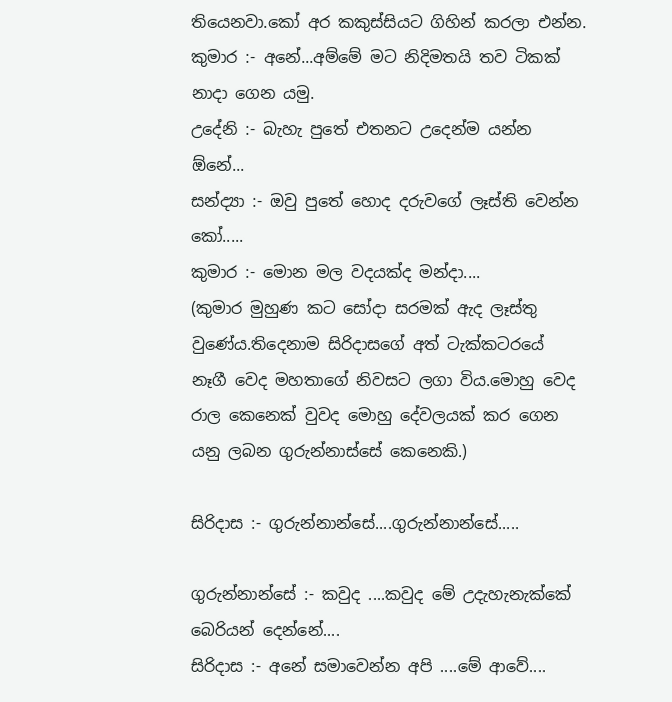තියෙනවා.කෝ අර කකුස්සියට ගිහින් කරලා එන්න.
කුමාර :- අනේ...අම්මේ මට නිදිමතයි තව ටිකක් නාදා ගෙන යමු.
උදේනි :- බැහැ පුතේ එතනට උදෙන්ම යන්න ඕනේ...
සන්ද්‍යා :- ඔවු පුතේ හොද දරුවගේ ලෑස්ති වෙන්න කෝ.....
කුමාර :- මොන මල වදයක්ද මන්දා....
(කුමාර මුහුණ කට සෝදා සරමක් ඇද ලෑස්තු වුණේය.තිදෙනාම සිරිදාසගේ අත් ටැක්කටරයේ නෑගී වෙද මහතාගේ නිවසට ලගා විය.මොහු වෙද රාල කෙනෙක් වුවද මොහු දේවලයක් කර ගෙන යනු ලබන ගුරුන්නාස්සේ කෙනෙකි.)

සිරිදාස :- ගුරුන්නාන්සේ....ගුරුන්නාන්සේ.....

ගුරුන්නාන්සේ :- කවුද ....කවුද මේ උදැහැනැක්කේ බෙරියන් දෙන්නේ....
සිරිදාස :- අනේ සමාවෙන්න අපි ....මේ ආවේ....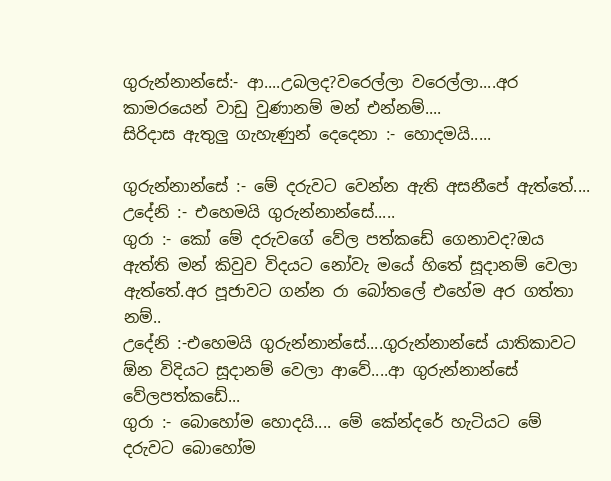ගුරුන්නාන්සේ:- ආ....උබලද?වරෙල්ලා වරෙල්ලා....අර කාමරයෙන් වාඩු වුණානම් මන් එන්නම්....
සිරිදාස ඇතුලු ගැහැණුන් දෙදෙනා :- හොදමයි.....

ගුරුන්නාන්සේ :- මේ දරුවට වෙන්න ඇති අසනීපේ ඇත්තේ....
උදේනි :- එහෙමයි ගුරුන්නාන්සේ.....
ගුරා :- කෝ මේ දරුවගේ වේල පත්කඩේ ගෙනාවද?ඔය ඇත්ති මන් කිවුව විදයට නෝවැ මයේ හිතේ සූදානම් වෙලා ඇත්තේ.අර පූජාවට ගන්න රා බෝතලේ එහේම අර ගත්තා නම්..
උදේනි :-එහෙමයි ගුරුන්නාන්සේ....ගුරුන්නාන්සේ යාතිකාවට ඕන විදියට සූදානම් වෙලා ආවේ....ආ ගුරුන්නාන්සේ වේලපත්කඩේ...
ගුරා :- බොහෝම හොදයි.... මේ කේන්දරේ හැටියට මේ දරුවට බොහෝම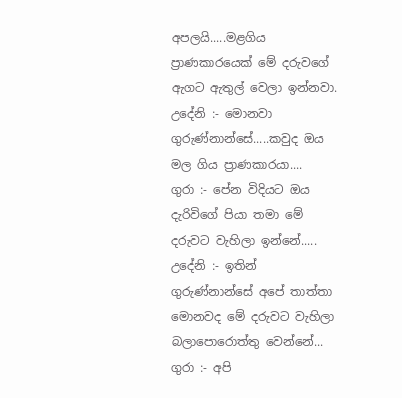අපලයි.....මළගිය ප්‍රාණකාරයෙක් මේ දරුවගේ ඇගට ඇතුල් වෙලා ඉන්නවා.
උදේනි :- මොනවා ගුරුණ්නාන්සේ.....කවුද ඔය මල ගිය ප්‍රාණකාරයා....
ගුරා :- පේන විදියට ඔය දැරිවිගේ පියා තමා මේ දරුවට වැහිලා ඉන්නේ.....
උදේනි :- ඉතින් ගුරුණ්නාන්සේ අපේ තාත්තා මොනවද මේ දරුවට වැහිලා බලාපොරොත්තු වෙන්නේ...
ගුරා :- අපි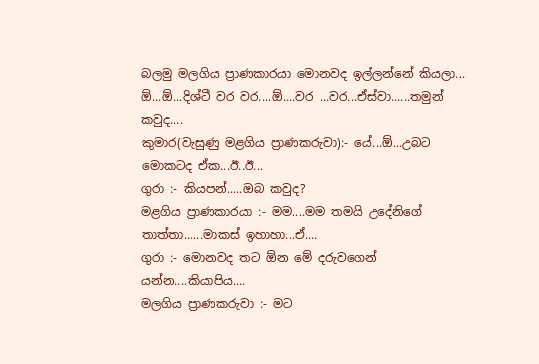බලමු මලගිය ප්‍රාණකාරයා මොනවද ඉල්ලන්නේ කියලා...
ඕ...ඕ...දිශ්ටී වර වර....ඕ....වර ...වර...ඒස්වා......තමුන් කවුද....
කුමාර(වැසුණු මළගිය ප්‍රාණකරුවා):- යේ...ඕ...උබට මොකටද ඒක...ඊ..ඊ...
ගුරා :- කියපන්.....ඔබ කවුද?
මළගිය ප්‍රාණකාරයා :- මම....මම තමයි උදේනිගේ තාත්තා......මාකස් ඉහාහා...ඒ....
ගුරා :- මොනවද තට ඕන මේ දරුවගෙන් යන්න....කියාපිය....
මලගිය ප්‍රාණකරුවා :- මට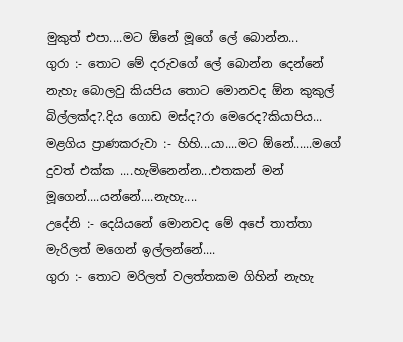මුකුත් එපා....මට ඕනේ මූගේ ලේ බොන්න...
ගුරා :- තොට මේ දරුවගේ ලේ බොන්න දෙන්නේ නැහැ බොලවු කියපිය තොට මොනවද ඕන කුකුල් බිල්ලක්ද?.දිය ගොඩ මස්ද?රා මෙරෙද?කියාපිය...
මළගිය ප්‍රාණකරුවා :- හිහි...යා....මට ඕනේ......මගේ දුවත් එක්ක ....හැමිනෙන්න...එතකන් මන් මූගෙන්....යන්නේ....නැහැ....
උදේනි :- දෙයියනේ මොනවද මේ අපේ තාත්තා මැරිලත් මගෙන් ඉල්ලන්නේ....
ගුරා :- තොට මරිලත් වලත්තකම ගිහින් නැහැ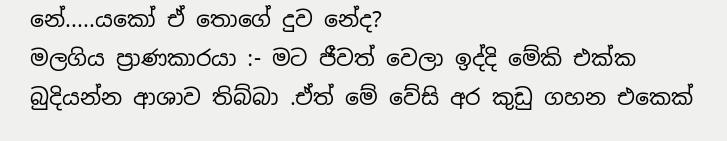නේ.....යකෝ ඒ තොගේ දුව නේද?
මලගිය ප්‍රාණකාරයා :- මට ජීවත් වෙලා ඉද්දි මේකි එක්ක බුදියන්න ආශාව තිබ්බා .ඒත් මේ වේසි අර කුඩු ගහන එකෙක්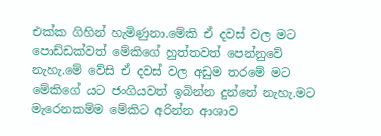එක්ක ගිහින් හැමිණුනා.මේකි ඒ දවස් වල මට පොඩ්ඩක්වත් මේකිගේ හුත්තවත් පෙන්නුවේ නැහැ.මේ වේසි ඒ දවස් වල අඩුම තරමේ මට මේකිගේ යට ජංගියවත් ඉබින්න දුන්නේ නැහැ.මට මැරෙනකම්ම මේකිට අරින්න ආශාව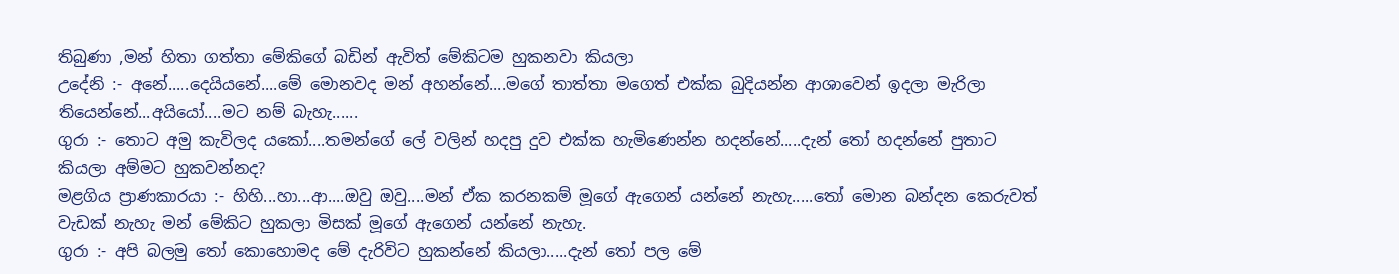තිබුණා ,මන් හිතා ගත්තා මේකිගේ බඩින් ඇවිත් මේකිටම හුකනවා කියලා
උදේනි :- අනේ.....දෙයියනේ....මේ මොනවද මන් අහන්නේ....මගේ තාත්තා මගෙත් එක්ක බුදියන්න ආශාවෙන් ඉදලා මැරිලා තියෙන්නේ...අයියෝ....මට නම් බැහැ......
ගුරා :- තොට අමු කැවිලද යකෝ....තමන්ගේ ලේ වලින් හදපු දුව එක්ක හැමිණෙන්න හදන්නේ.....දැන් තෝ හදන්නේ පුතාට කියලා අම්මට හුකවන්නද?
මළගිය ප්‍රාණකාරයා :- හිහි...හා...ආ....ඔවු ඔවු....මන් ඒක කරනකම් මූගේ ඇගෙන් යන්නේ නැහැ.....තෝ මොන බන්දන කෙරුවත් වැඩක් නැහැ මන් මේකිට හුකලා මිසක් මූගේ ඇගෙන් යන්නේ නැහැ.
ගුරා :- අපි බලමු තෝ කොහොමද මේ දැරිවිට හුකන්නේ කියලා.....දැන් තෝ පල මේ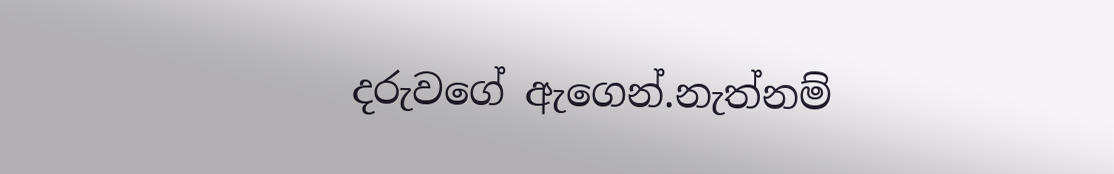දරුවගේ ඇගෙන්.නැත්නම්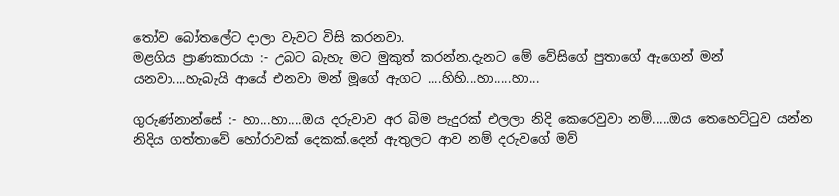තෝව බෝතලේට දාලා වැවට විසි කරනවා.
මළගිය ප්‍රාණකාරයා :- උබට බැහැ මට මුකුත් කරන්න.දැනට මේ වේසිගේ පුතාගේ ඇගෙන් මන් යනවා....හැබැයි ආයේ එනවා මන් මූගේ ඇගට ....හිහි...හා.....හා...

ගුරුණ්නාන්සේ :- හා...හා....ඔය දරුවාව අර බිම පැදුරක් එලලා නිදි කෙරෙවුවා නම්.....ඔය තෙහෙට්ටුව යන්න නිදිය ගත්තාවේ හෝරාවක් දෙකක්.දෙන් ඇතුලට ආව නම් දරුවගේ මව්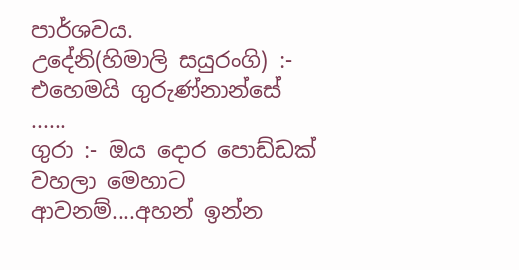පාර්ශවය.
උදේනි(හිමාලි සයුරංගි) :- එහෙමයි ගුරුණ්නාන්සේ ......
ගුරා :- ඔය දොර පොඩ්ඩක් වහලා මෙහාට ආවනම්....අහන් ඉන්න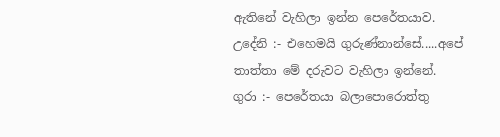ඇතිනේ වැහිලා ඉන්න පෙරේතයාව.
උදේනි :- එහෙමයි ගුරුණ්නාන්සේ.....අපේ තාත්තා මේ දරුවට වැහිලා ඉන්නේ.
ගුරා :- පෙරේතයා බලාපොරොත්තු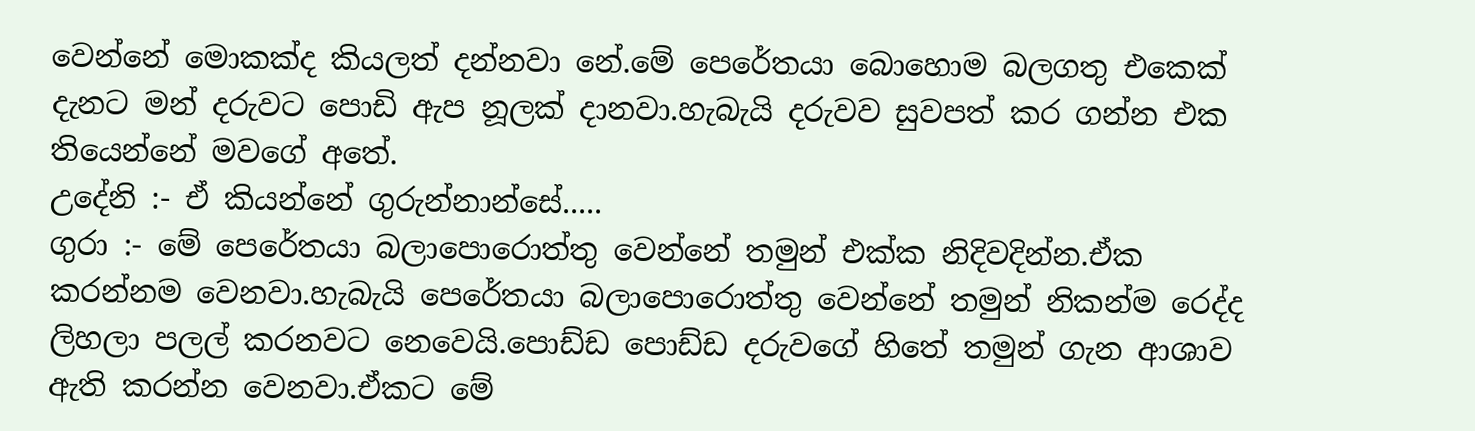වෙන්නේ මොකක්ද කියලත් දන්නවා නේ.මේ පෙරේතයා බොහොම බලගතු එකෙක් දැනට මන් දරුවට පොඩි ඇප නූලක් දානවා.හැබැයි දරුවව සුවපත් කර ගන්න එක තියෙන්නේ මවගේ අතේ.
උදේනි :- ඒ කියන්නේ ගුරුන්නාන්සේ.....
ගුරා :- මේ පෙරේතයා බලාපොරොත්තු වෙන්නේ තමුන් එක්ක නිදිවදින්න.ඒක කරන්නම වෙනවා.හැබැයි පෙරේතයා බලාපොරොත්තු වෙන්නේ තමුන් නිකන්ම රෙද්ද ලිහලා පලල් කරනවට නෙවෙයි.පොඩ්ඩ පොඩ්ඩ දරුවගේ හිතේ තමුන් ගැන ආශාව ඇති කරන්න වෙනවා.ඒකට මේ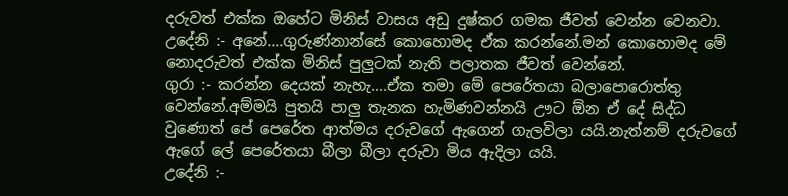දරුවත් එක්ක ඔහේට මිනිස් වාසය අඩු දුෂ්කර ගමක ජීවත් වෙන්න වෙනවා.
උදේනි :- අනේ....ගුරුණ්නාන්සේ කොහොමද ඒක කරන්නේ.මන් කොහොමද මේ නොදරුවත් එක්ක මිනිස් පුලුටක් නැති පලාතක ජීවත් වෙන්නේ.
ගුරා :- කරන්න දෙයක් නැහැ....ඒක තමා මේ පෙරේතයා බලාපොරොත්තු වෙන්නේ.අම්මයි පුතයි පාලු තැනක හැමිණවන්නයි ඌට ඕන ඒ දේ සිද්ධ වුණොත් පේ පෙරේත ආත්මය දරුවගේ ඇගෙන් ගැලවිලා යයි.නැත්නම් දරුවගේ ඇගේ ලේ පෙරේතයා බීලා බීලා දරුවා මිය ඇදිලා යයි.
උදේනි :-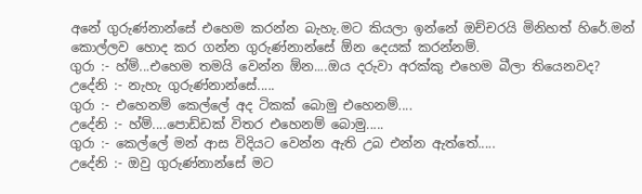අනේ ගුරුණ්නාන්සේ එහෙම කරන්න බැහැ.මට කියලා ඉන්නේ ඔච්චරයි මිනිහත් හිරේ.මන් කොල්ලව හොද කර ගන්න ගුරුණ්නාන්සේ ඕන දෙයක් කරන්නම්.
ගුරා :- හ්ම්...එහෙම තමයි වෙන්න ඕන....ඔය දරුවා අරක්කු එහෙම බීලා තියෙනවද?
උදේනි :- නැහැ ගුරුණ්නාන්සේ.....
ගුරා :- එහෙනම් කෙල්ලේ අද ටිකක් බොමු එහෙනම්....
උදේනි :- හ්ම්....පොඩ්ඩක් විතර එහෙනම් බොමු.....
ගුරා :- කෙල්ලේ මන් ආස විදියට වෙන්න ඇති උබ එන්න ඇත්තේ.....
උදේනි :- ඔවු ගුරුණ්නාන්සේ මට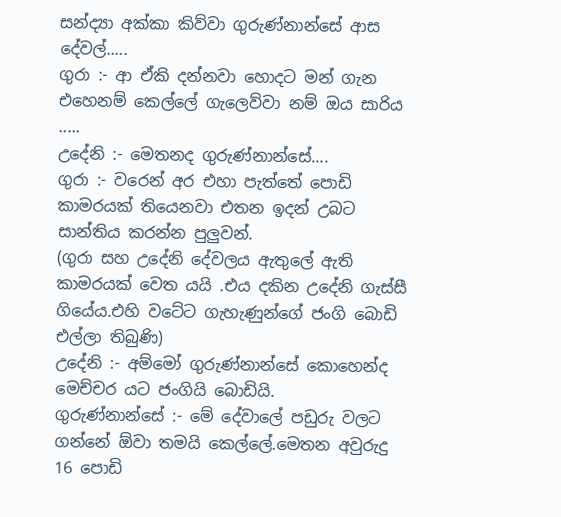සන්ද්‍යා අක්කා කිව්වා ගුරුණ්නාන්සේ ආස දේවල්.....
ගුරා :- ආ ඒකි දන්නවා හොදට මන් ගැන එහෙනම් කෙල්ලේ ගැලෙව්වා නම් ඔය සාරිය .....
උදේනි :- මෙතනද ගුරුණ්නාන්සේ....
ගුරා :- වරෙන් අර එහා පැත්තේ පොඩි කාමරයක් තියෙනවා එතන ඉදන් උබට සාන්තිය කරන්න පුලුවන්.
(ගුරා සහ උදේනි දේවලය ඇතුලේ ඇති කාමරයක් වෙත යයි .එය දකින උදේනි ගැස්සී ගියේය.එහි වටේට ගැහැණුන්ගේ ජංගි බොඩි එල්ලා තිබුණි)
උදේනි :- අම්මෝ ගුරුණ්නාන්සේ කොහෙන්ද මෙච්චර යට ජංගියි බොඩියි.
ගුරුණ්නාන්සේ :- මේ දේවාලේ පඩුරු වලට ගන්නේ ඕවා තමයි කෙල්ලේ.මෙතන අවුරුදු 16 පොඩි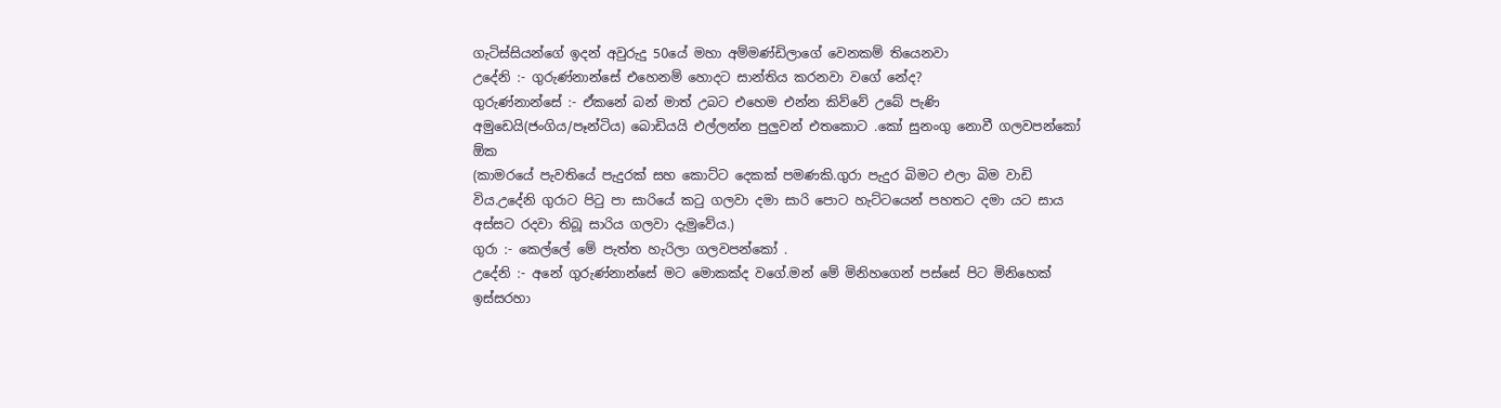ගැටිස්සියන්ගේ ඉදන් අවුරුදු 50යේ මහා අම්මණ්ඩිලාගේ වෙනකම් තියෙනවා
උදේනි :- ගුරුණ්නාන්සේ එහෙනම් හොදට සාන්තිය කරනවා වගේ නේද?
ගුරුණ්නාන්සේ :- ඒකනේ බන් මාත් උබට එහෙම එන්න කිව්වේ උබේ පැණි අමුඩෙයි(ජංගිය/පෑන්ටිය) බොඩියයි එල්ලන්න පුලුවන් එතකොට .කෝ සුනංගු නොවී ගලවපන්කෝ ඕක
(කාමරයේ පැවතියේ පැදුරක් සහ කොට්ට දෙකක් පමණකි.ගුරා පැදුර බිමට එලා බිම වාඩි විය.උදේනි ගුරාට පිටු පා සාරියේ කටු ගලවා දමා සාරි පොට හැට්ටයෙන් පහතට දමා යට සාය අස්සට රදවා තිබූ සාරිය ගලවා දැමුවේය.)
ගුරා :- කෙල්ලේ මේ පැත්ත හැරිලා ගලවපන්කෝ .
උදේනි :- අනේ ගුරුණ්නාන්සේ මට මොකක්ද වගේ.මන් මේ මිනිහගෙන් පස්සේ පිට මිනිහෙක් ඉස්සරහා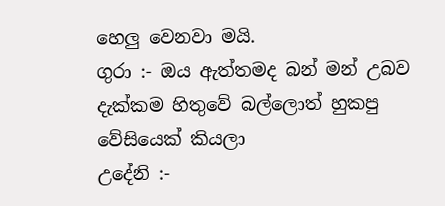හෙලු වෙනවා මයි.
ගුරා :- ඔය ඇත්තමද බන් මන් උබව දැක්කම හිතුවේ බල්ලොත් හුකපු වේසියෙක් කියලා
උදේනි :-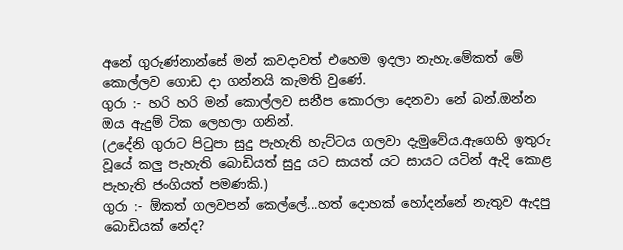අනේ ගුරුණ්නාන්සේ මන් කවදාවත් එහෙම ඉදලා නැහැ.මේකත් මේ කොල්ලව ගොඩ දා ගන්නයි කැමති වුණේ.
ගුරා :- හරි හරි මන් කොල්ලව සනීප කොරලා දෙනවා නේ බන්.ඔන්න ඔය ඇදුම් ටික ලෙහලා ගනින්.
(උදේනි ගුරාට පිටුපා සුදු පැහැති හැට්ටය ගලවා දැමුවේය.ඇගෙහි ඉතුරු වූයේ කලු පැහැති බොඩියත් සුදු යට සායත් යට සායට යටින් ඇදි කොළ පැහැති ජංගියත් පමණකි.)
ගුරා :- ඕකත් ගලවපන් කෙල්ලේ...හත් දොහක් හෝදන්නේ නැතුව ඇදපු බොඩියක් නේද?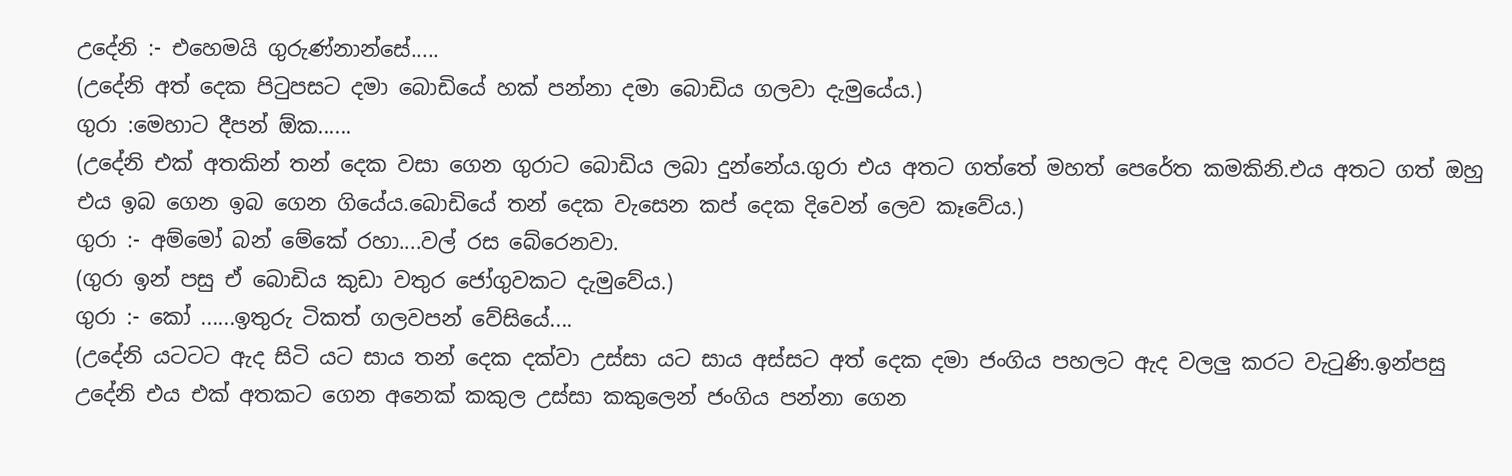උදේනි :- එහෙමයි ගුරුණ්නාන්සේ.....
(උදේනි අත් දෙක පිටුපසට දමා බොඩියේ හක් පන්නා දමා බොඩිය ගලවා දැමුයේය.)
ගුරා :මෙහාට දීපන් ඕක......
(උදේනි එක් අතකින් තන් දෙක වසා ගෙන ගුරාට බොඩිය ලබා දුන්නේය.ගුරා එය අතට ගත්තේ මහත් පෙරේත කමකිනි.එය අතට ගත් ඔහු එය ඉබ ගෙන ඉබ ගෙන ගියේය.බොඩියේ තන් දෙක වැසෙන කප් දෙක දිවෙන් ලෙව කෑවේය.)
ගුරා :- අම්මෝ බන් මේකේ රහා....වල් රස බේරෙනවා.
(ගුරා ඉන් පසු ඒ බොඩිය කුඩා වතුර ජෝගුවකට දැමුවේය.)
ගුරා :- කෝ ......ඉතුරු ටිකත් ගලවපන් වේසියේ....
(උදේනි යටටට ඇද සිටි යට සාය තන් දෙක දක්වා උස්සා යට සාය අස්සට අත් දෙක දමා ජංගිය පහලට ඇද වලලු කරට වැටුණි.ඉන්පසු උදේනි එය එක් අතකට ගෙන අනෙක් කකුල උස්සා කකුලෙන් ජංගිය පන්නා ගෙන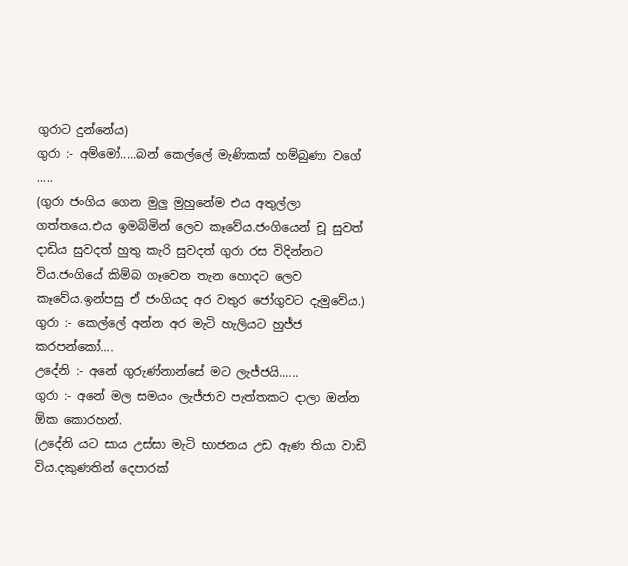ගුරාට දුන්නේය)
ගුරා :- අම්මෝ.....බන් කෙල්ලේ මැණිකක් හම්බුණා වගේ .....
(ගුරා ජංගිය ගෙන මුලු මුහුනේම එය අතුල්ලා ගත්තයෙ.එය ඉමබිමින් ලෙව කෑවේය.ජංගියෙන් චූ සුවත් දාඩිය සුවදත් හුතු කැරි සුවදත් ගුරා රස විදින්නට විය.ජංගියේ කිම්බ ගෑවෙන තැන හොදට ලෙව කෑවේය.ඉන්පසු ඒ ජංගියද අර වතුර ජෝගුවට දැමුවේය.)
ගුරා :- කෙල්ලේ අන්න අර මැටි හැලියට හුජ්ජ කරපන්කෝ....
උදේනි :- අනේ ගුරුණ්නාන්සේ මට ලැජ්ජයි......
ගුරා :- අනේ මල සමයං ලැජ්ජාව පැත්තකට දාලා ඔන්න ඕක කොරහන්.
(උදේනි යට සාය උස්සා මැටි භාජනය උඩ ඇණ තියා වාඩි විය.දකුණතින් දෙපාරක්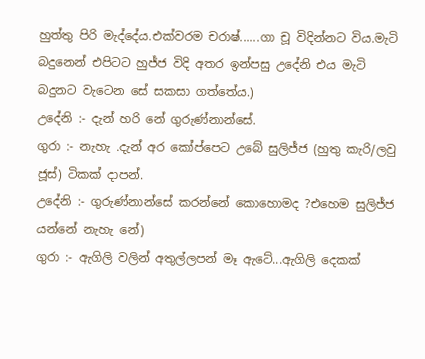හුත්තු පිරි මැද්දේය.එක්වරම චරාෂ්......ගා චූ විදින්නට විය.මැටි බදුනෙන් එපිටට හුජ්ජ විදි අතර ඉන්පසු උදේනි එය මැටි බදුනට වැටෙන සේ සකසා ගත්තේය.)
උදේනි :- දැන් හරි නේ ගුරුණ්නාන්සේ.
ගුරා :- නැහැ .දැන් අර කෝප්පෙට උබේ සුලිජ්ජ (හුතු කැරි/ලවු ජූස්) ටිකක් දාපන්.
උදේනි :- ගුරුණ්නාන්සේ කරන්නේ කොහොමද ?එහෙම සුලිජ්ජ යන්නේ නැහැ නේ)
ගුරා :- ඇගිලි වලින් අතුල්ලපන් මෑ ඇටේ...ඇගිලි දෙකක්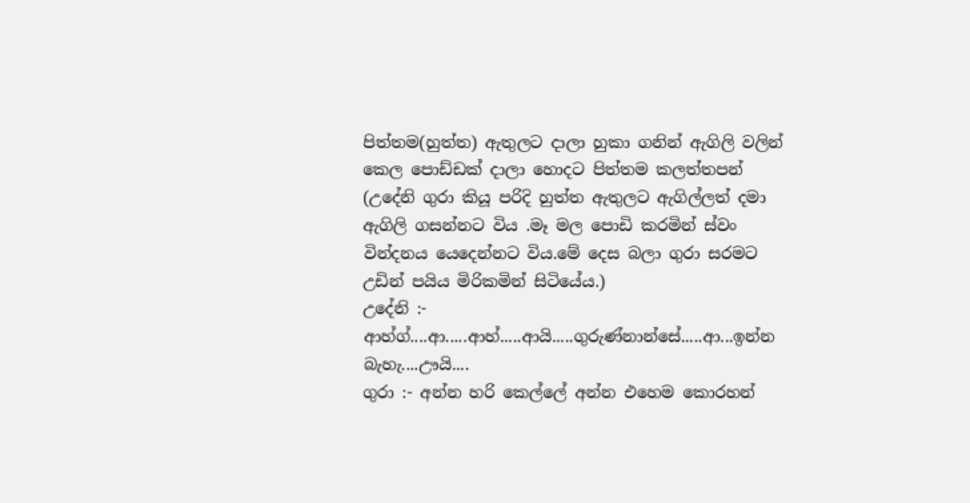පිත්තම(හුත්ත) ඇතුලට දාලා හුකා ගනින් ඇගිලි වලින් කෙල පොඩ්ඩක් දාලා හොදට පිත්තම කලත්තපන්
(උදේනි ගුරා කියූ පරිදි හුත්ත ඇතුලට ඇගිල්ලත් දමා ඇගිලි ගසන්නට විය .මෑ මල පොඩි කරමින් ස්වං වින්දනය යෙදෙන්නට විය.මේ දෙස බලා ගුරා සරමට උඩින් පයිය මිරිකමින් සිටියේය.)
උදේනි :- ආහ්ග්....ආ.....ආහ්.....ආයි.....ගුරුණ්නාන්සේ.....ආ...ඉන්න බැහැ....ඌයි....
ගුරා :- අන්න හරි කෙල්ලේ අන්න එහෙම කොරහන්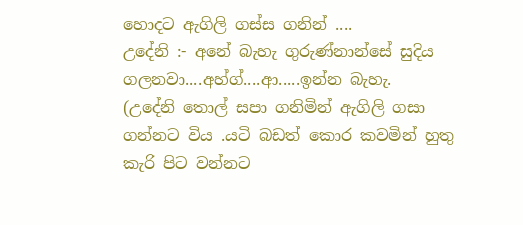හොදට ඇගිලි ගස්ස ගනින් ....
උදේනි :- අනේ බැහැ ගුරුණ්නාන්සේ සුදිය ගලනවා....අහ්ග්....ආ.....ඉන්න බැහැ.
(උදේනි තොල් සපා ගනිමින් ඇගිලි ගසා ගන්නට විය .යටි බඩත් කොර කවමින් හුතු කැරි පිට වන්නට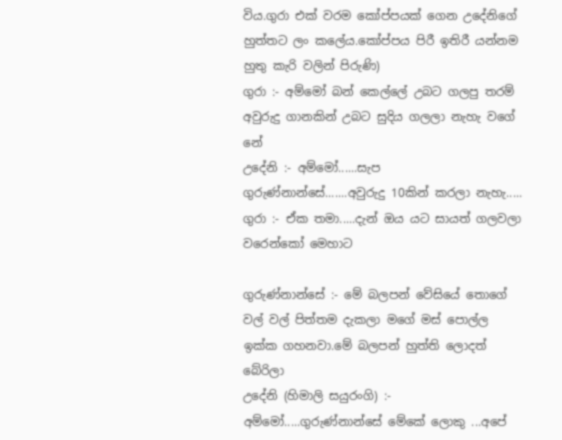විය.ගුරා එක් වරම කෝප්පයක් ගෙන උදේනිගේ හුත්තට ලං කලේය.කෝප්පය පිරී ඉතිරී යන්නම හුතු කැරි වලින් පිරුණි)
ගුරා :- අම්මෝ බන් කෙල්ලේ උබට ගලපු තරම් අවුරුදු ගානකින් උබට සුදිය ගලලා නැහැ වගේ නේ
උදේනි :- අම්මෝ......සැප ගුරුණ්නාන්සේ.......අවුරුදු 10කින් කරලා නැහැ.....
ගුරා :- ඒක තමා.....දැන් ඔය යට සායත් ගලවලා වරෙන්කෝ මෙහාට

ගුරුණ්නාන්සේ :- මේ බලපන් වේසියේ තොගේ වල් වල් පිත්තම දැකලා මගේ මස් පොල්ල ඉක්ක ගහනවා.මේ බලපන් හුත්ති ලොදත් බේරිලා
උදේනි (හිමාලි සයුරංගි) :- අම්මෝ.....ගුරුණ්නාන්සේ මේකේ ලොකු ...අපේ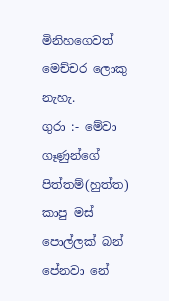මිනිහගෙවත් මෙච්චර ලොකු නැහැ.
ගුරා :- මේවා ගෑණුන්ගේ පිත්තම්(හුත්ත) කාපු මස් පොල්ලක් බන් පේනවා නේ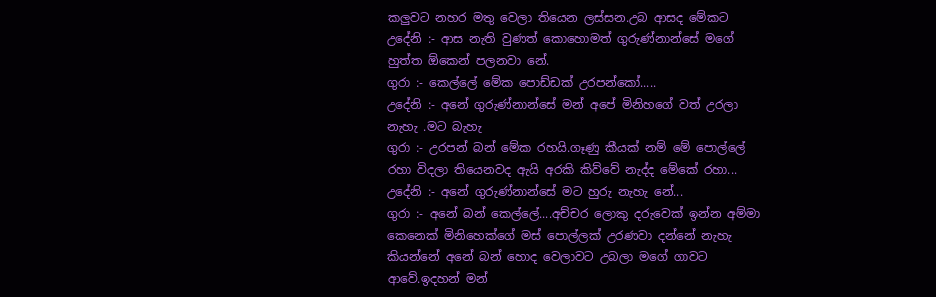කලුවට නහර මතු වෙලා තියෙන ලස්සන.උබ ආසද මේකට
උදේනි :- ආස නැති වුණත් කොහොමත් ගුරුණ්නාන්සේ මගේ හුත්ත ඕකෙන් පලනවා නේ.
ගුරා :- කෙල්ලේ මේක පොඩ්ඩක් උරපන්කෝ.....
උදේනි :- අනේ ගුරුණ්නාන්සේ මන් අපේ මිනිහගේ වත් උරලා නැහැ .මට බැහැ
ගුරා :- උරපන් බන් මේක රහයි.ගෑණු කීයක් නම් මේ පොල්ලේ රහා විදලා තියෙනවද ඇයි අරකි කිව්වේ නැද්ද මේකේ රහා...
උදේනි :- අනේ ගුරුණ්නාන්සේ මට හුරු නැහැ නේ...
ගුරා :- අනේ බන් කෙල්ලේ....අච්චර ලොකු දරුවෙක් ඉන්න අම්මා කෙනෙක් මිනිහෙක්ගේ මස් පොල්ලක් උරණවා දන්නේ නැහැ කියන්නේ අනේ බන් හොද වෙලාවට උබලා මගේ ගාවට ආවේ.ඉදහන් මන්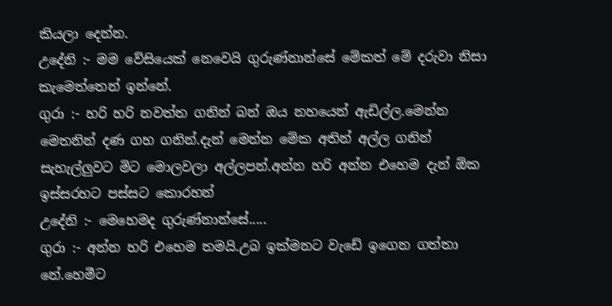කියලා දෙන්න.
උදේනි :- මම වේසියෙක් නෙවෙයි ගුරුණ්නාන්සේ මේකත් මේ දරුවා නිසා කැමෙත්තෙන් ඉන්නේ.
ගුරා :- හරි හරි නවත්ත ගනින් බන් ඔය නහයෙන් ඇඩිල්ල.මෙන්න මෙතනින් දණ ගහ ගනින්.දැන් මෙන්න මේක අතින් අල්ල ගනින් සැහැල්ලුවට මිට මොලවලා අල්ලපන්.අන්න හරි අන්න එහෙම දැන් ඕක ඉස්සරහට පස්සට කොරහන්
උදේනි :- මෙහෙමද ගුරුණ්නාන්සේ.....
ගුරා :- අන්න හරි එහෙම තමයි.උබ ඉක්මනට වැඩේ ඉගෙන ගත්තා නේ.හෙමීට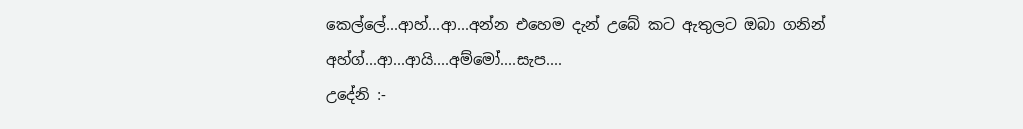කෙල්ලේ...ආහ්...ආ...අන්න එහෙම දැන් උබේ කට ඇතුලට ඔබා ගනින් අහ්ග්...ආ...ආයි....අම්මෝ....සැප....
උදේනි :-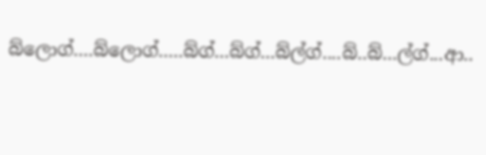බ්ලොග්....බ්ලොග්.....බ්ග්...බ්ග්...බ්ල්ග්....බ්..බ්...ල්ග්...ආ..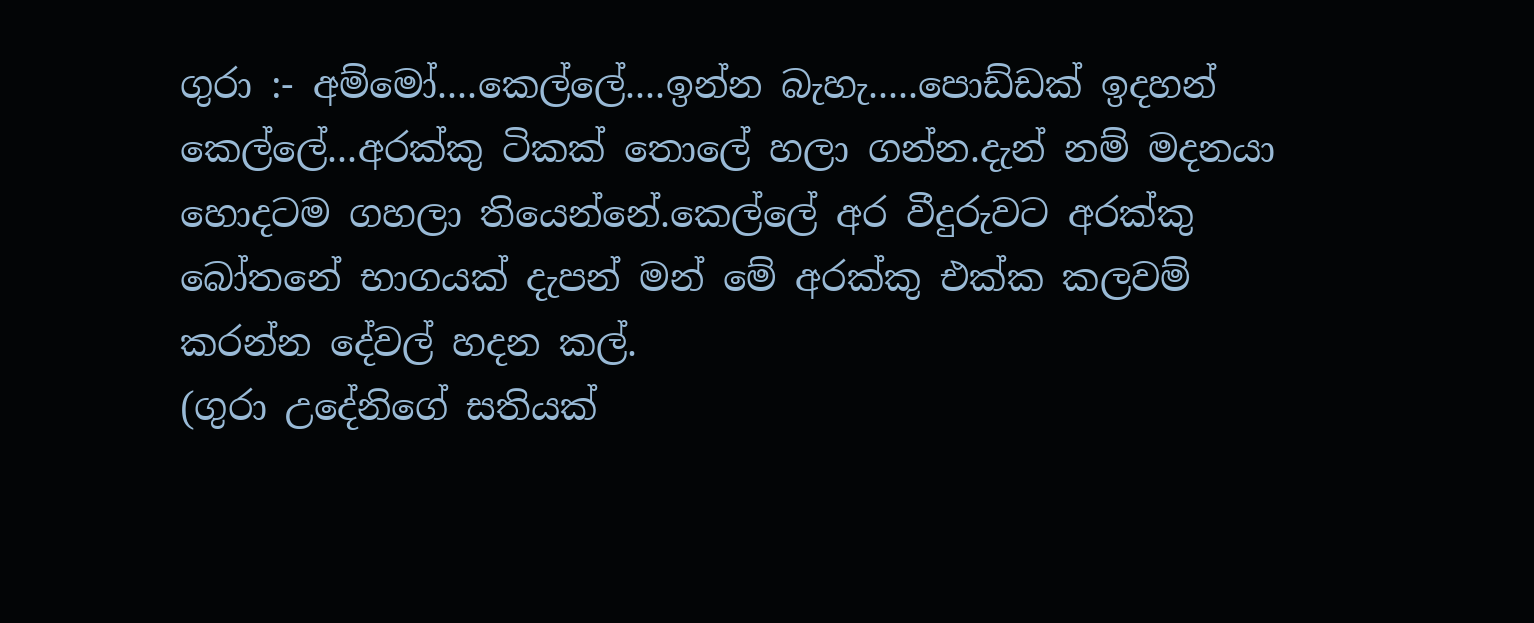ගුරා :- අම්මෝ....කෙල්ලේ....ඉන්න බැහැ.....පොඩ්ඩක් ඉදහන් කෙල්ලේ...අරක්කු ටිකක් තොලේ හලා ගන්න.දැන් නම් මදනයා හොදටම ගහලා තියෙන්නේ.කෙල්ලේ අර වීදුරුවට අරක්කු බෝතනේ භාගයක් දැපන් මන් මේ අරක්කු එක්ක කලවම් කරන්න දේවල් හදන කල්.
(ගුරා උදේනිගේ සතියක්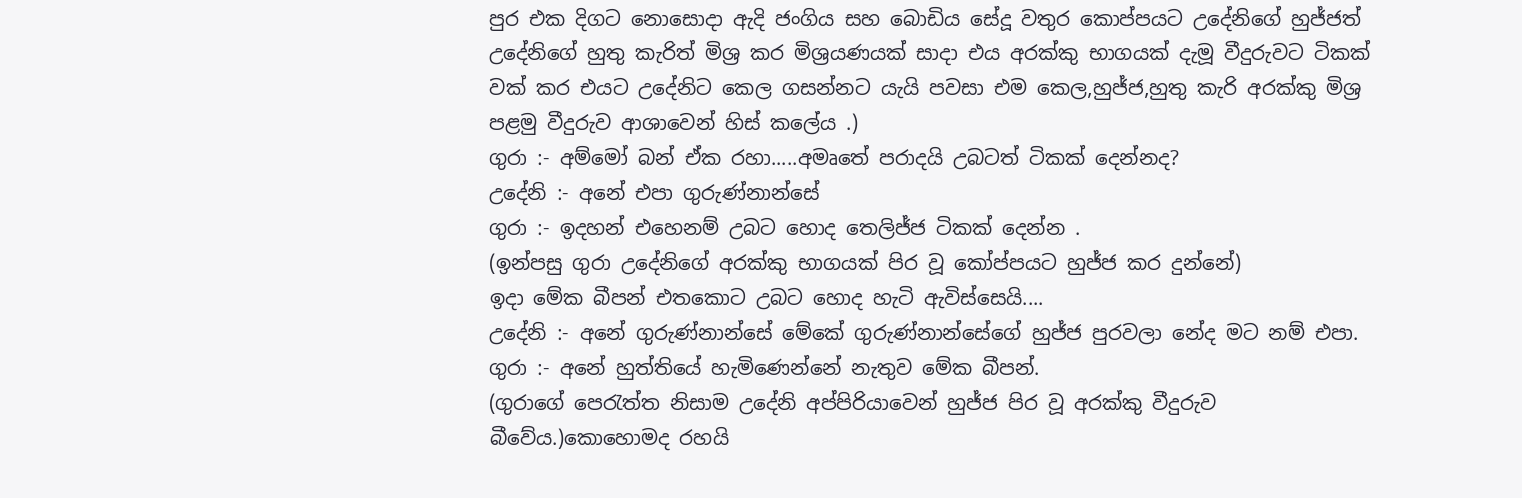පුර එක දිගට නොසොදා ඇදි ජංගිය සහ බොඩිය සේදූ වතුර කොප්පයට උදේනිගේ හුජ්ජත් උදේනිගේ හුතු කැරිත් මිශ්‍ර කර මිශ්‍රයණයක් සාදා එය අරක්කු භාගයක් දැමූ වීදුරුවට ටිකක් වක් කර එයට උදේනිට කෙල ගසන්නට යැයි පවසා එම කෙල,හුජ්ජ,හුතු කැරි අරක්කු මිශ්‍ර පළමු වීදුරුව ආශාවෙන් හිස් කලේය .)
ගුරා :- අම්මෝ බන් ඒක රහා.....අමෘතේ පරාදයි උබටත් ටිකක් දෙන්නද?
උදේනි :- අනේ එපා ගුරුණ්නාන්සේ
ගුරා :- ඉදහන් එහෙනම් උබට හොද තෙලිජ්ජ ටිකක් දෙන්න .
(ඉන්පසු ගුරා උදේනිගේ අරක්කු භාගයක් පිර වූ කෝප්පයට හුජ්ජ කර දුන්නේ)
ඉදා මේක බීපන් එතකොට උබට හොද හැටි ඇවිස්සෙයි....
උදේනි :- අනේ ගුරුණ්නාන්සේ මේකේ ගුරුණ්නාන්සේගේ හුජ්ජ පුරවලා නේද මට නම් එපා.
ගුරා :- අනේ හුත්තියේ හැමිණෙන්නේ නැතුව මේක බීපන්.
(ගුරාගේ පෙරැත්ත නිසාම උදේනි අප්පිරියාවෙන් හුජ්ජ පිර වූ අරක්කු වීදුරුව බීවේය.)කො‍‍හොමද රහයි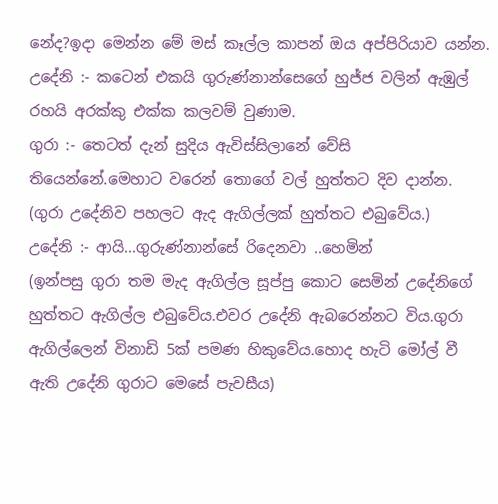නේද?ඉදා මෙන්න මේ මස් කෑල්ල කාපන් ඔය අප්පිරියාව යන්න.
උදේනි :- කටෙන් එකයි ගුරුණ්නාන්සෙගේ හුජ්ජ වලින් ඇඹුල් රහයි අරක්කු එක්ක කලවම් වුණාම.
ගුරා :- තෙටත් දැන් සුදිය ඇවිස්සිලානේ වේසි තියෙන්නේ.මෙහාට වරෙන් තොගේ වල් හුත්තට දිව දාන්න.
(ගුරා උදේනිව පහලට ඇද ඇගිල්ලක් හුත්තට එබුවේය.)
උදේනි :- ආයි...ගුරුණ්නාන්සේ රිදෙනවා ..හෙමින්
(ඉන්පසු ගුරා තම මැද ඇගිල්ල සූප්පු කොට සෙමින් උදේනිගේ හුත්තට ඇගිල්ල එබුවේය.එවර උදේනි ඇබරෙන්නට විය.ගුරා ඇගිල්ලෙන් විනාඩි 5ක් පමණ හිකුවේය.හොද හැටි මෝල් වී ඇති උදේනි ගුරාට මෙසේ පැවසීය)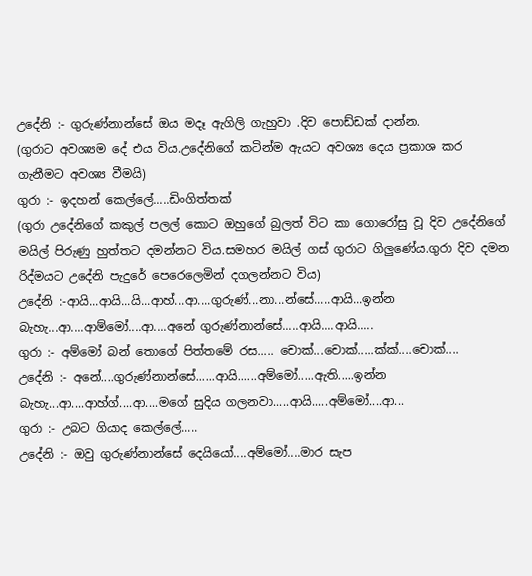උදේනි :- ගුරුණ්නාන්සේ ඔය මදෑ ඇගිලි ගැහුවා .දිව පොඩ්ඩක් දාන්න.
(ගුරාට අවශ්‍යම දේ එය විය.උදේනිගේ කටින්ම ඇයට අවශ්‍ය දෙය ප්‍රකාශ කර ගැනීමට අවශ්‍ය වීමයි)
ගුරා :- ඉදහන් කෙල්ලේ.....ඩිංගිත්තක්
(ගුරා උදේනිගේ කකුල් පලල් කොට ඔහුගේ බුලත් විට කා ගොරෝසු වූ දිව උදේනිගේ මයිල් පිරුණු හුත්තට දමන්නට විය.සමහර මයිල් ගස් ගුරාට ගිලුණේය.ගුරා දිව දමන රිද්මයට උදේනි පැදුරේ පෙරෙලෙමින් දගලන්නට විය)
උදේනි :-ආයි...ආයි...යි...ආහ්...ආ....ගුරුණ්...නා...න්සේ.....ආයි...ඉන්න බැහැ...ආ....ආම්මෝ....ආ....අනේ ගුරුණ්නාන්සේ.....ආයි....ආයි.....
ගුරා :- අම්මෝ බන් තොගේ පිත්තමේ රස..... චොක්...චොක්.....ක්ක්....චොක්....
උදේනි :- අනේ....ගුරුණ්නාන්සේ......ආයි......අම්මෝ.....ඇති.....ඉන්න බැහැ...ආ....ආහ්ග්....ආ....මගේ සුදිය ගලනවා.....ආයි.....අම්මෝ....ආ...
ගුරා :- උබට ගියාද කෙල්ලේ.....
උදේනි :- ඔවු ගුරුණ්නාන්සේ දෙයියෝ....අම්මෝ....මාර සැප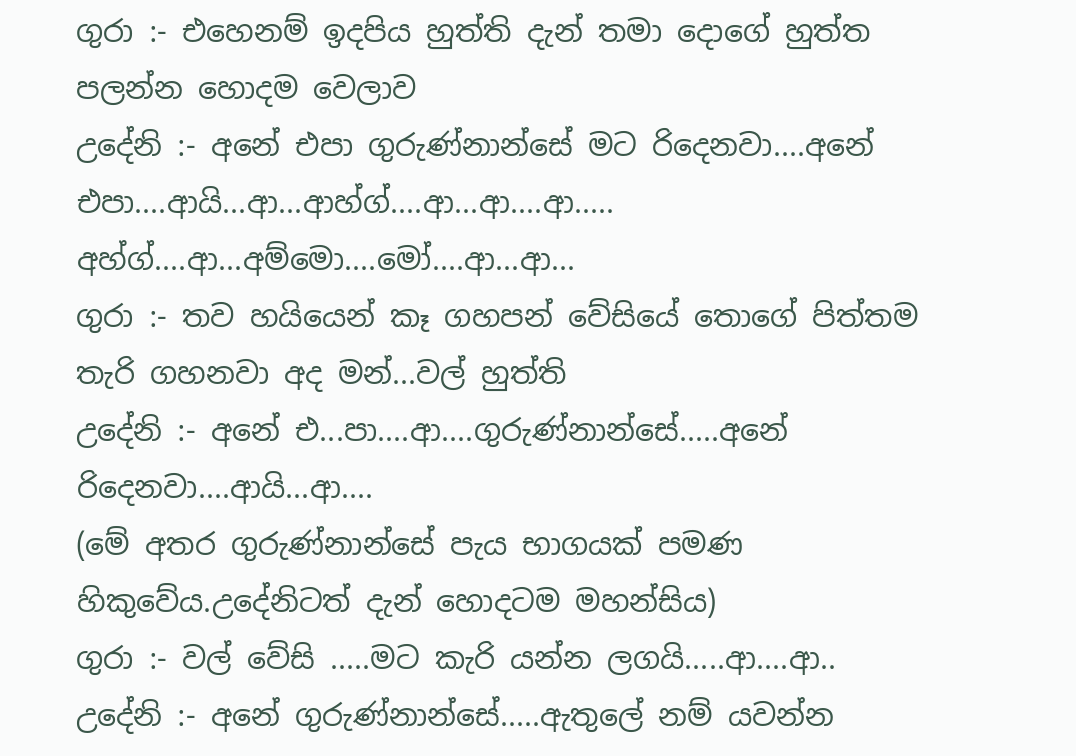ගුරා :- එහෙනම් ඉදපිය හුත්ති දැන් තමා දොගේ හුත්ත පලන්න හොදම වෙලාව
උදේනි :- අනේ එපා ගුරුණ්නාන්සේ මට රිදෙනවා....අනේ එපා....ආයි...ආ...ආහ්ග්....ආ...ආ....ආ..... අහ්ග්....ආ...අම්මො....මෝ....ආ...ආ...
ගුරා :- තව හයියෙන් කෑ ගහපන් වේසියේ තොගේ පිත්තම තැරි ගහනවා අද මන්...වල් හුත්ති
උදේනි :- අනේ එ...පා....ආ....ගුරුණ්නාන්සේ.....අනේ රිදෙනවා....ආයි...ආ....
(මේ අතර ගුරුණ්නාන්සේ පැය භාගයක් පමණ හිකුවේය.උදේනිටත් දැන් හොදටම මහන්සිය)
ගුරා :- වල් වේසි .....මට කැරි යන්න ලගයි.....ආ....ආ..
උදේනි :- අනේ ගුරුණ්නාන්සේ.....ඇතුලේ නම් යවන්න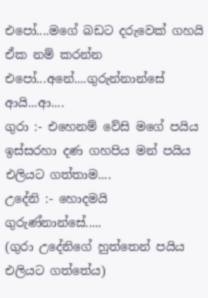එපෝ....මගේ බඩට දරුවෙක් ගහයි ඒක නම් කරන්න එපෝ...අනේ....ගුරුන්නාන්සේ ආයි...ආ....
ගුරා :- එහෙනම් වේසි මගේ පයිය ඉස්සරහා දණ ගහපිය මන් පයිය එලියට ගත්තාම....
උදේනි :- හොදමයි ගුරුණ්නාන්සේ.....
(ගුරා උදේනිගේ හුත්තෙන් පයිය එලියට ගත්තේය)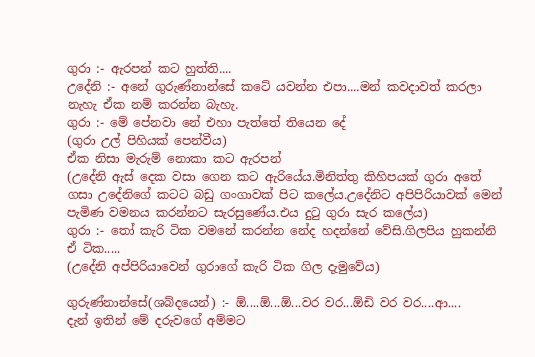ගුරා :- ඇරපන් කට හුත්ති....
උදේනි :- අනේ ගුරුණ්නාන්සේ කටේ යවන්න එපා....මන් කවදාවත් කරලා නැහැ ඒක නම් කරන්න බැහැ.
ගුරා :- මේ පේනවා නේ එහා පැත්තේ තියෙන දේ
(ගුරා උල් පිහියක් පෙන්වීය)
ඒක නිසා මැරුම් නොකා කට ඇරපන්
(උදේනි ඇස් දෙක වසා ගෙන කට ඇරියේය.මිනිත්තු කිහිපයක් ගුරා අතේ ගසා උදේනිගේ කටට බඩු ගංගාවක් පිට කලේය.උදේනිට අපිපිරියාවක් මෙන් පැමිණ වමනය කරන්නට සැරසුණේය.එය දුටු ගුරා සැර කලේය)
ගුරා :- තෝ කැරි ටික වමනේ කරන්න නේද හදන්නේ වේසි.ගිලපිය හුකන්නි ඒ ටික.....
(උදේනි අප්පිරියාවෙන් ගුරාගේ කැරි ටික ගිල දැමුවේය)

ගුරුණ්නාන්සේ(ශබ්දයෙන්) :- ඕ....ඕ...ඕ...වර වර...ඕඩි වර වර....ආ....
දැන් ඉතින් මේ දරුවගේ අම්මට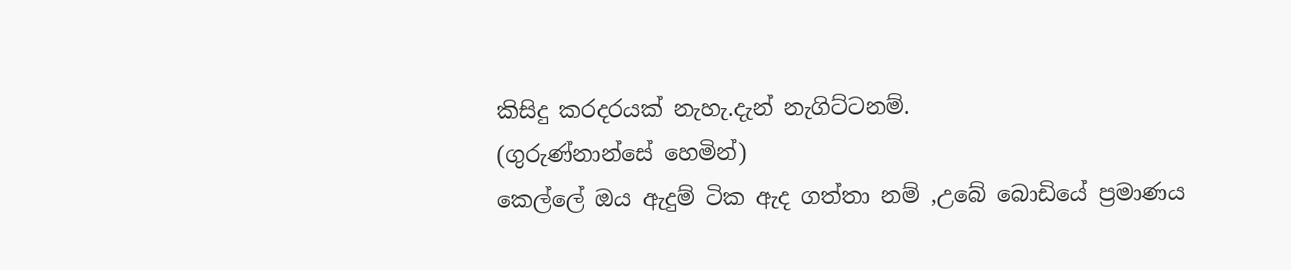කිසිදු කරදරයක් නැහැ.දැන් නැගිට්ටනම්.
(ගුරුණ්නාන්සේ හෙමින්)
කෙල්ලේ ඔය ඇදුම් ටික ඇද ගත්තා නම් ,උබේ බොඩියේ ප්‍රමාණය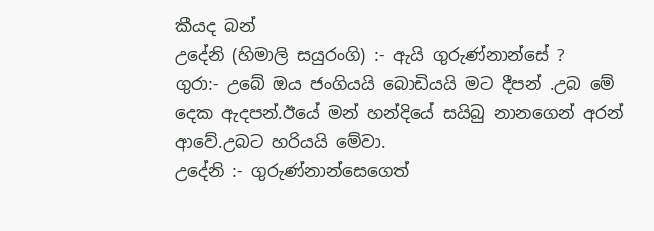කීයද බන්
උදේනි (හිමාලි සයුරංගි) :- ඇයි ගුරුණ්නාන්සේ ?
ගුරා:- උබේ ඔය ජංගියයි බොඩියයි මට දීපන් .උබ මේ දෙක ඇදපන්.ඊයේ මන් හන්දියේ සයිබු නානගෙන් අරන් ආවේ.උබට හරියයි මේවා.
උදේනි :- ගුරුණ්නාන්සෙගෙත්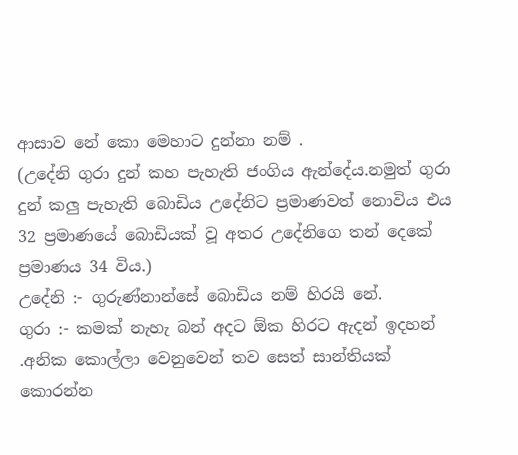ආසාව නේ කො මෙහාට දුන්නා නම් .
(උදේනි ගුරා දුන් කහ පැහැති ජංගිය ඇන්දේය.නමුත් ගුරා දුන් කලු පැහැති බොඩිය උදේනිට ප්‍රමාණවත් නොවිය එය 32 ප්‍රමාණයේ බොඩියක් වූ අතර උදේනිගෙ තන් දෙකේ ප්‍රමාණය 34 විය.)
උදේනි :- ගුරුණ්නාන්සේ බොඩිය නම් හිරයි නේ.
ගුරා :- කමක් නැහැ බන් අදට ඕක හිරට ඇදන් ඉදහන් .අනික කොල්ලා වෙනුවෙන් තව සෙත් සාන්තියක් කොරන්න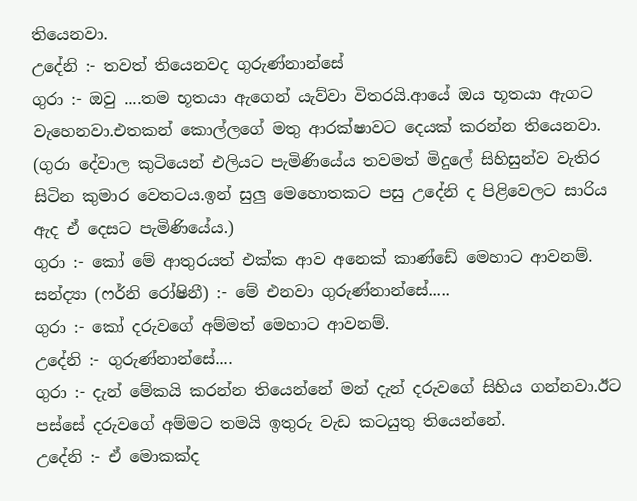තියෙනවා.
උදේනි :- තවත් තියෙනවද ගුරුණ්නාන්සේ
ගුරා :- ඔවු ....තම භූතයා ඇගෙන් යැව්වා විතරයි.ආයේ ඔය භූතයා ඇගට වැහෙනවා.එතකන් කොල්ලගේ මතු ආරක්ෂාවට දෙයක් කරන්න තියෙනවා.
(ගුරා දේවාල කුටියෙන් එලියට පැමිණියේය තවමත් මිදුලේ සිහිසුන්ව වැතිර සිටින කුමාර වෙතටය.ඉන් සුලු මෙහොතකට පසු උදේනි ද පිළිවෙලට සාරිය ඇද ඒ දෙසට පැමිණියේය.)
ගුරා :- කෝ මේ ආතුරයත් එක්ක ආව අනෙක් කාණ්ඩේ මෙහාට ආවනම්.
සන්ද්‍යා (ෆර්නි රෝෂිනී) :- මේ එනවා ගුරුණ්නාන්සේ.....
ගුරා :- කෝ දරුවගේ අම්මත් මෙහාට ආවනම්.
උදේනි :- ගුරුණ්නාන්සේ....
ගුරා :- දැන් මේකයි කරන්න තියෙන්නේ මන් දැන් දරුවගේ සිහිය ගන්නවා.ඊට පස්සේ දරුවගේ අම්මට තමයි ඉතුරු වැඩ කටයුතු තියෙන්නේ.
උදේනි :- ඒ මොකක්ද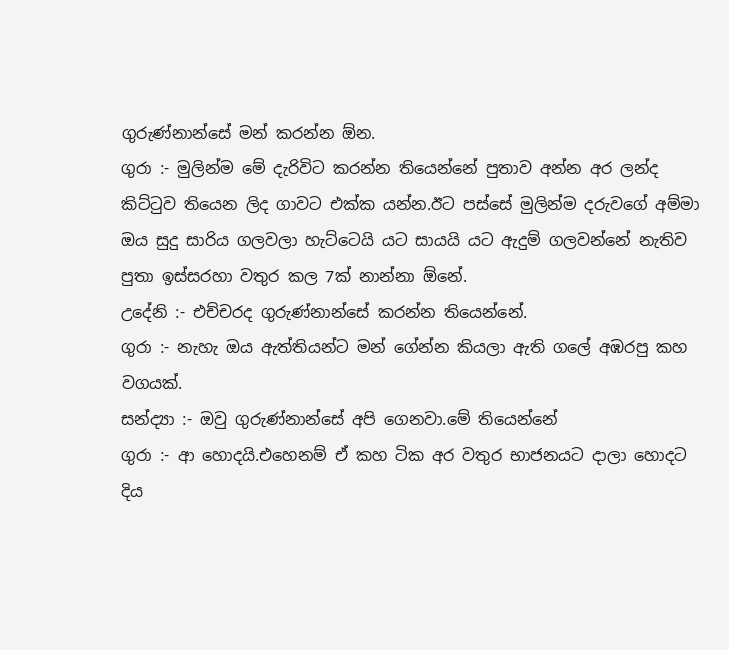ගුරුණ්නාන්සේ මන් කරන්න ඕන.
ගුරා :- මුලින්ම මේ දැරිවිට කරන්න තියෙන්නේ පුතාව අන්න අර ලන්ද කිට්ටුව තියෙන ලිද ගාවට එක්ක යන්න.ඊට පස්සේ මුලින්ම දරුවගේ අම්මා ඔය සුදු සාරිය ගලවලා හැට්ටෙයි යට සායයි යට ඇදුම් ගලවන්නේ නැතිව පුතා ඉස්සරහා වතුර කල 7ක් නාන්නා ඕනේ.
උදේනි :- එච්චරද ගුරුණ්නාන්සේ කරන්න තියෙන්නේ.
ගුරා :- නැහැ ඔය ඇත්තියන්ට මන් ගේන්න කියලා ඇති ගලේ අඹරපු කහ වගයක්.
සන්ද්‍යා :- ඔවු ගුරුණ්නාන්සේ අපි ගෙනවා.මේ තියෙන්නේ
ගුරා :- ආ හොදයි.එහෙනම් ඒ කහ ටික අර වතුර භාජනයට දාලා හොදට දිය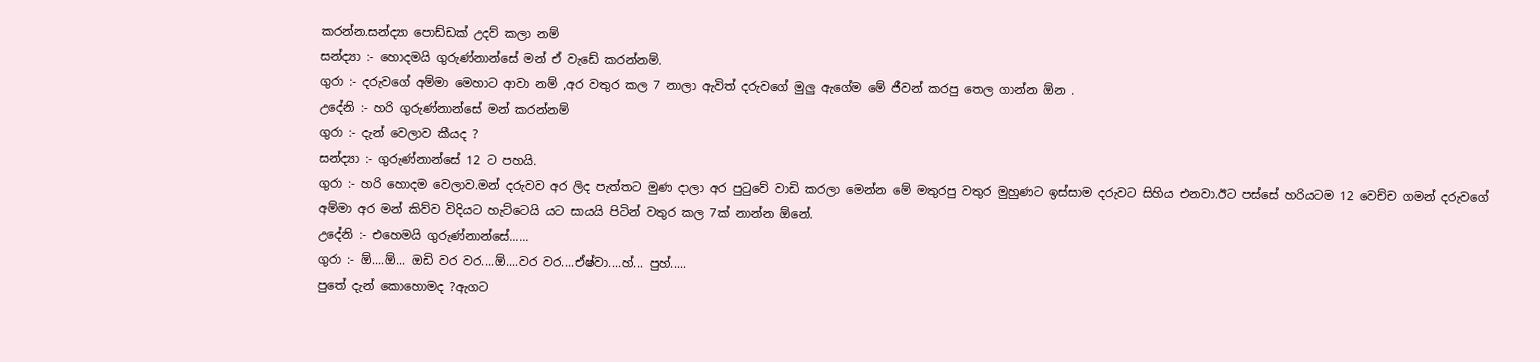කරන්න.සන්ද්‍යා පොඩ්ඩක් උදව් කලා නම්
සන්ද්‍යා :- හොදමයි ගුරුණ්නාන්සේ මන් ඒ වැඩේ කරන්නම්.
ගුරා :- දරුවගේ අම්මා මෙහාට ආවා නම් ,අර වතුර කල 7 නාලා ඇවිත් දරුවගේ මුලු ඇගේම මේ ජීවන් කරපු තෙල ගාන්න ඕන .
උදේනි :- හරි ගුරුණ්නාන්සේ මන් කරන්නම්
ගුරා :- දැන් වෙලාව කීයද ?
සන්ද්‍යා :- ගුරුණ්නාන්සේ 12 ට පහයි.
ගුරා :- හරි හොදම වෙලාව.මන් දරුවව අර ලිද පැත්තට මුණ දාලා අර පුටුවේ වාඩි කරලා මෙන්න මේ මතුරපු වතුර මුහුණට ඉස්සාම දරුවට සිහිය එනවා.ඊට පස්සේ හරියටම 12 වෙච්ච ගමන් දරුවගේ අම්මා අර මන් කිව්ව විදියට හැට්ටෙයි යට සායයි පිටින් වතුර කල 7ක් නාන්න ඕනේ.
උදේනි :- එහෙමයි ගුරුණ්නාන්සේ......
ගුරා :- ඕ....ඕ... ඔඩි වර වර....ඕ....වර වර....ඒෂ්වා....හ්... පුහ්.....
පුතේ දැන් කොහොමද ?ඇගට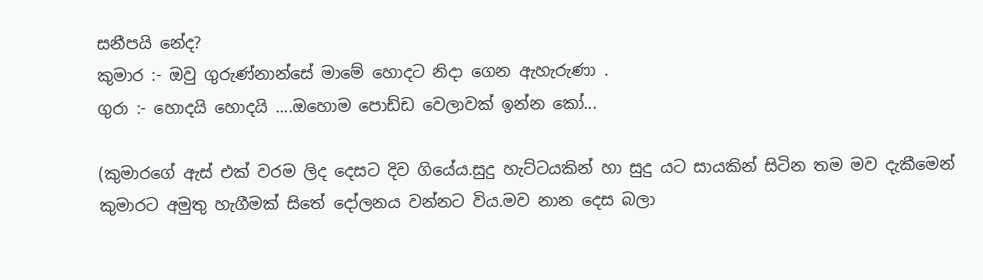සනීපයි නේද?
කුමාර :- ඔවු ගුරුණ්නාන්සේ මාමේ හොදට නිදා ගෙන ඇහැරුණා .
ගුරා :- හොදයි හොදයි ....ඔහොම පොඩ්ඩ වෙලාවක් ඉන්න කෝ...

(කුමාරගේ ඇස් එක් වරම ලිද දෙසට දිව ගියේය.සුදු හැට්ටයකින් හා සුදු යට සායකින් සිටින තම මව දැකීමෙන් කුමාරට අමුතු හැගීමක් සිතේ දෝලනය වන්නට විය.මව නාන දෙස බලා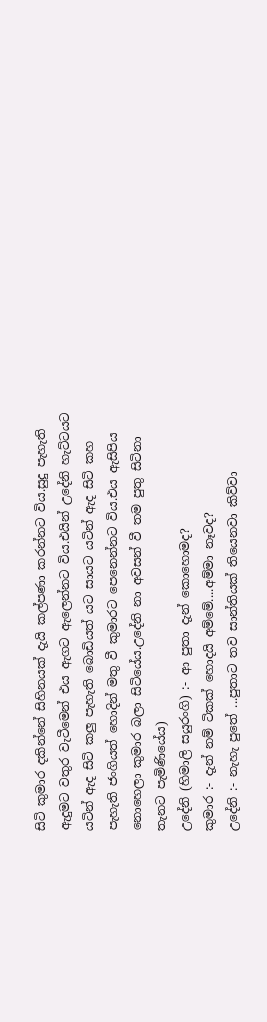සිටි කුමාර දකින්නේ සිහිනයක් දැයි කල්පණා කරන්නට විය.සුදු පැහැති ඇදුමට වතුර වැටීමෙන් එය ඇගට ඇලෙන්නට විය.එයින් උදේනි හැට්ටයට යටින් ඇද සිටි කලු පැහැති බොඩියත් යට සායට යටින් ඇද සිටි කහ පැහැති ජංගියත් හොදින් මතු වී කුමාරට පෙනෙන්නට විය.එය ඇසිපිය නොහෙලා කුමාර බලා සිටියේය.උදේනි නා අවසන් වී තම පුතු සිටිනා තැනට පැමිණියේය)
උදේනි (හිමාලි සයුරංගි) :- ආ පුතා දැන් කොහොමද?
කුමාර :- දැන් නම් ටිකක් හොදයි අම්මේ....අම්මා නෑවද?
උදේනි :- නැහැ පුතේ ...පුතාට තව සාන්තියක් තියෙනවා කිව්වා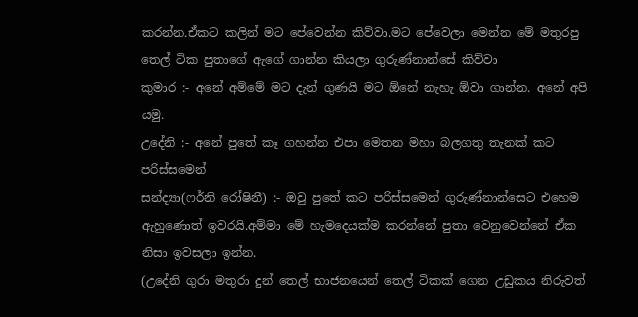කරන්න.ඒකට කලින් මට පේවෙන්න කිව්වා.මට පේවෙලා මෙන්න මේ මතුරපු තෙල් ටික පුතාගේ ඇගේ ගාන්න කියලා ගුරුණ්නාන්සේ කිව්වා
කුමාර :- අනේ අම්මේ මට දැන් ගුණයි මට ඕනේ නැහැ ඕවා ගාන්න. අනේ අපි යමු.
උදේනි :- අනේ පුතේ කෑ ගහන්න එපා මෙතන මහා බලගතු තැනක් කට පරිස්සමෙන්
සන්ද්‍යා(ෆර්නි රෝෂිනී) :- ඔවු පුතේ කට පරිස්සමෙන් ගුරුණ්නාන්සෙට එහෙම ඇහුණොත් ඉවරයි.අම්මා මේ හැමදෙයක්ම කරන්නේ පුතා වෙනුවෙන්නේ ඒක නිසා ඉවසලා ඉන්න.
(උදේනි ගුරා මතුරා දුන් තෙල් භාජනයෙන් තෙල් ටිකක් ගෙන උඩුකය නිරුවත්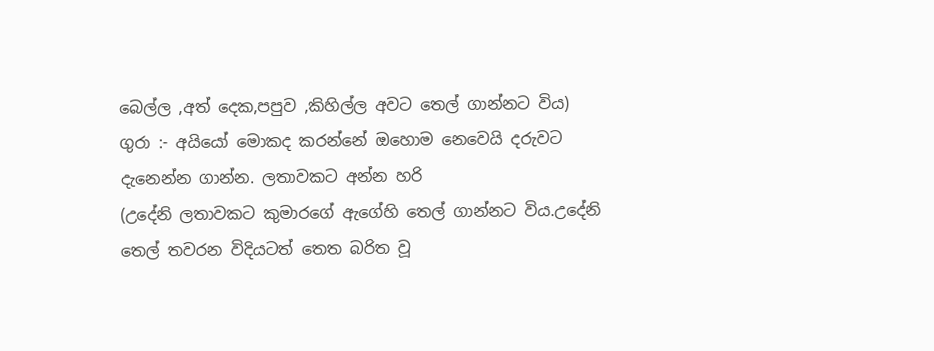බෙල්ල ,අත් දෙක,පපුව ,කිහිල්ල අවට තෙල් ගාන්නට විය)
ගුරා :- අයියෝ මොකද කරන්නේ ඔහොම නෙවෙයි දරුවට දැනෙන්න ගාන්න. ලතාවකට අන්න හරි
(උදේනි ලතාවකට කුමාර‍‍‍‍‍ගේ ඇගේහි තෙල් ගාන්නට විය.උදේනි තෙල් තවරන විදියටත් තෙත බරිත වූ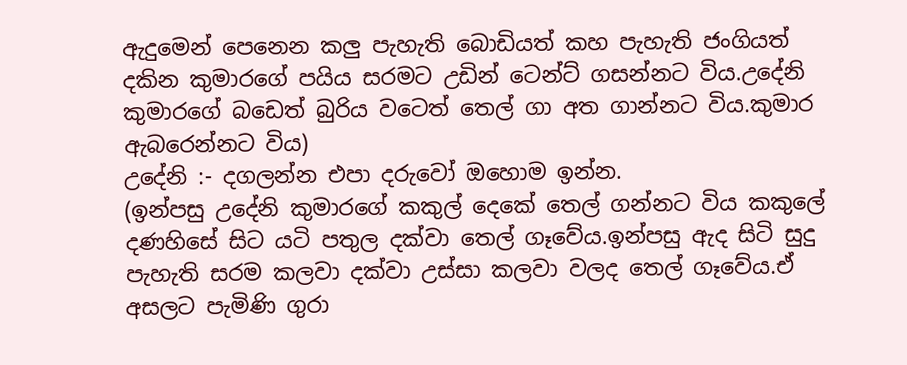ඇදුමෙන් පෙනෙන කලු පැහැති බොඩියත් කහ පැහැති ජංගියත් දකින කුමාරගේ පයිය සරමට උඩින් ටෙන්ට් ගසන්නට විය.උදේනි කුමාරගේ බඩෙත් බුරිය වටෙත් තෙල් ගා අත ගාන්නට විය.කුමාර ඇබරෙන්නට විය)
උදේනි :- දගලන්න එපා දරුවෝ ඔහොම ඉන්න.
(ඉන්පසු උදේනි කුමාරගේ කකුල් දෙකේ තෙල් ගන්නට විය කකුලේ දණහිසේ සිට යටි පතුල දක්වා තෙල් ගෑවේය.ඉන්පසු ඇද සිටි සුදු පැහැති සරම කලවා දක්වා උස්සා කලවා වලද තෙල් ගෑවේය.ඒ අසලට පැමිණි ගුරා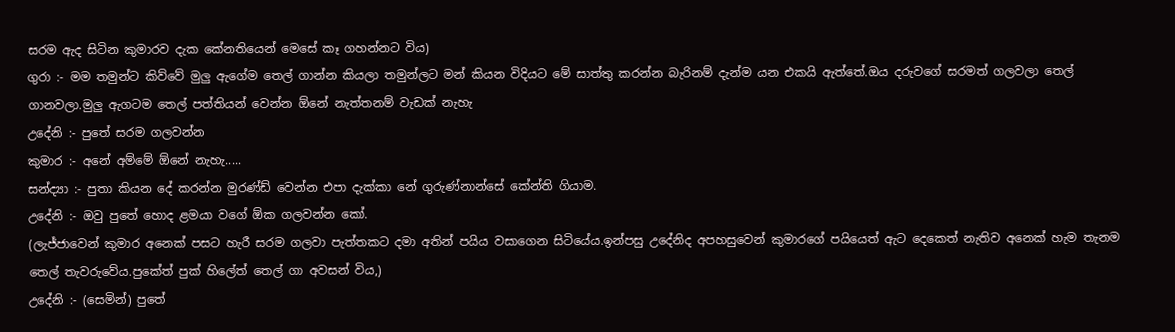සරම ඇද සිටින කුමාරව දැක කේනතියෙන් මෙසේ කෑ ගහන්නට විය)
ගුරා :- මම තමුන්ට කිව්වේ මුලු ඇගේම තෙල් ගාන්න කියලා තමුන්ලට මන් කියන විදියට මේ සාත්තු කරන්න බැරිනම් දැන්ම යන එකයි ඇත්තේ.ඔය දරුවගේ සරමත් ගලවලා තෙල් ගානවලා.මුලු ඇගටම තෙල් පත්තියන් වෙන්න ඕනේ නැත්තනම් වැඩක් නැහැ
උදේනි :- පුතේ සරම ගලවන්න
කුමාර :- අනේ අම්මේ ඕනේ නැහැ.....
සන්ද්‍යා :- පුතා කියන දේ කරන්න මුරණ්ඩ් වෙන්න එපා දැක්කා නේ ගුරුණ්නාන්සේ කේන්ති ගියාම.
උදේනි :- ඔවු පුතේ හොද ළමයා වගේ ඕක ගලවන්න කෝ.
(ලැජ්ජාවෙන් කුමාර අනෙක් පසට හැරී සරම ගලවා පැත්තකට දමා අතින් පයිය වසාගෙන සිටියේය.ඉන්පසු උදේනිද අපහසුවෙන් කුමාරගේ පයියෙත් ඇට දෙකෙත් නැතිව අනෙක් හැම තැනම තෙල් තැවරුවේය.පුකේත් පුක් හිලේත් තෙල් ගා අවසන් විය,)
උදේනි :- (සෙමින්) පුතේ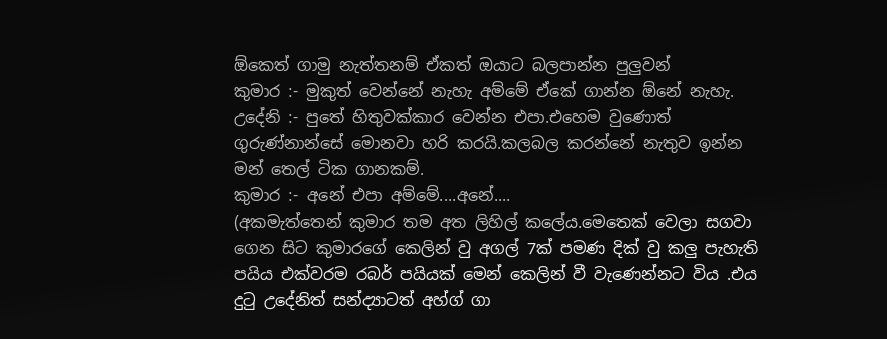ඕකෙත් ගාමු නැත්තනම් ඒකත් ඔයාට බලපාන්න පුලුවන්
කුමාර :- මුකුත් වෙන්නේ නැහැ අම්මේ ඒකේ ගාන්න ඕනේ නැහැ.
උදේනි :- පුතේ හිතුවක්කාර වෙන්න එපා.එහෙම වුණොත් ගුරුණ්නාන්සේ මොනවා හරි කරයි.කලබල කරන්නේ නැතුව ඉන්න මන් තෙල් ටික ගානකම්.
කුමාර :- අනේ එපා අම්මේ....අනේ....
(අකමැත්තෙන් කුමාර තම අත ලිහිල් කලේය.මෙතෙක් වෙලා සගවා ගෙන සිට කුමාරගේ කෙලින් වු අගල් 7ක් පමණ දික් වු කලු පැහැති පයිය එක්වරම රබර් පයියක් මෙන් කෙලින් වී වැණෙන්නට විය .එය දුටු උදේනිත් සන්ද්‍යාටත් අහ්ග් ගා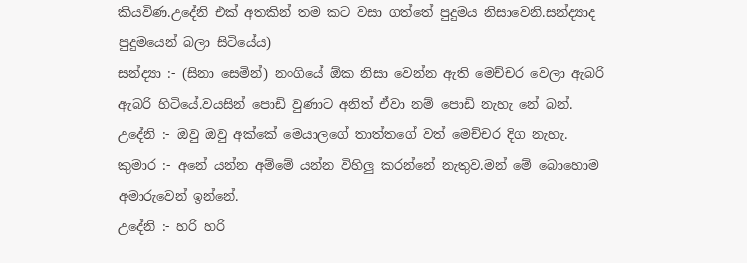කියවිණ.උදේනි එක් අතකින් තම කට වසා ගත්තේ පුදුමය නිසාවෙනි.සන්ද්‍යාද පුදුමයෙන් බලා සිටියේය)
සන්ද්‍යා :- (සිනා සෙමින්) නංගියේ ඕක නිසා වෙන්න ඇති මෙච්චර වෙලා ඇබරි ඇබරි හිටියේ.වයසින් පොඩි වුණාට අනිත් ඒවා නම් පොඩි නැහැ නේ බන්.
උදේනි :- ඔවු ඔවු අක්කේ මෙයාලගේ තාත්තගේ වත් මෙච්චර දිග නැහැ.
කුමාර :- අනේ යන්න අම්මේ යන්න විහිලු කරන්නේ නැතුව.මන් මේ බොහොම අමාරුවෙන් ඉන්නේ.
උදේනි :- හරි හරි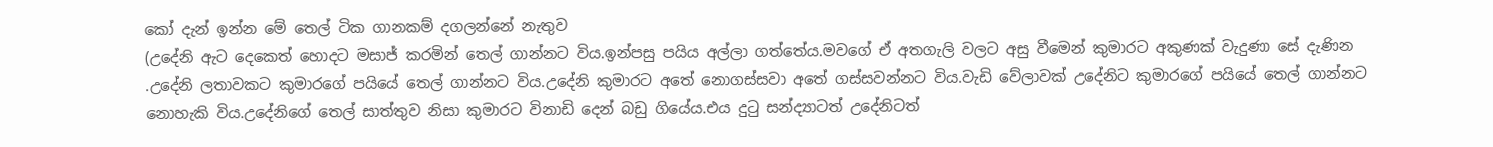කෝ දැන් ඉන්න මේ තෙල් ටික ගානකම් දගලන්නේ නැතුව
(උදේනි ඇට දෙකෙත් හොදට මසාජ් කරමින් තෙල් ගාන්නට විය.ඉන්පසු පයිය අල්ලා ගත්තේය.මවගේ ඒ අතගැලි වලට අසු වීමෙන් කුමාරට අකුණක් වැදුණා සේ දැණින .උදේනි ලතාවකට කුමාරගේ පයියේ තෙල් ගාන්නට විය.උදේනි කුමාරට අතේ නොගස්සවා අතේ ගස්සවන්නට විය.වැඩි වේලාවක් උදේනිට කුමාරගේ පයියේ තෙල් ගාන්නට නොහැකි විය.උදේනිගේ තෙල් සාත්තුව නිසා කුමාරට විනාඩි දෙන් බඩු ගියේය.එය දුටු සන්ද්‍යාටත් උදේනිටත්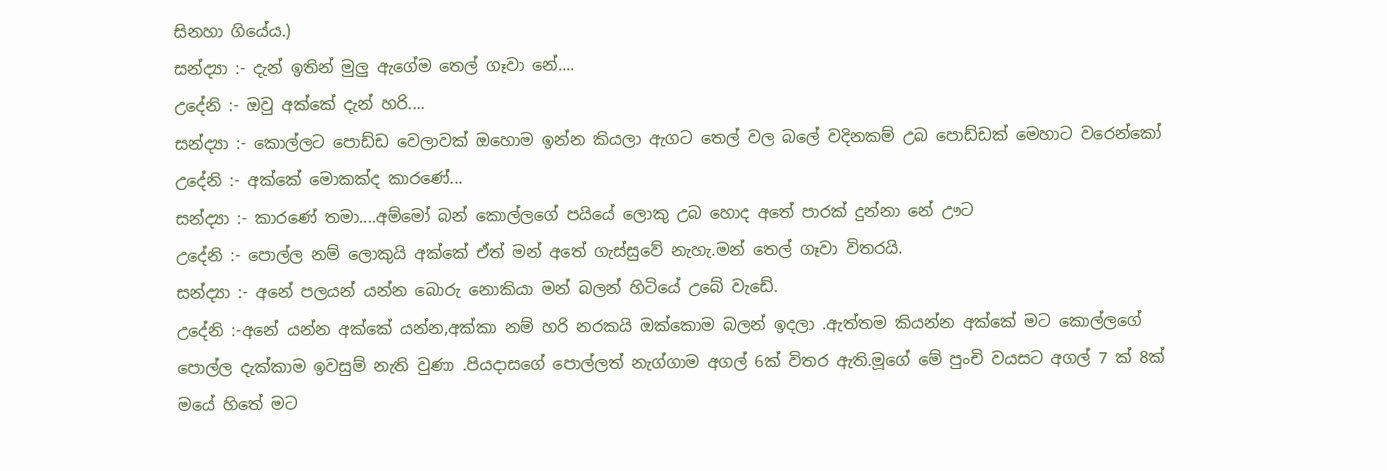සිනහා ගියේය.)
සන්ද්‍යා :- දැන් ඉතින් මුලු ඇගේම තෙල් ගෑවා නේ....
උදේනි :- ඔවු අක්කේ දැන් හරි....
සන්ද්‍යා :- කොල්ලට පොඩ්ඩ වෙලාවක් ඔහොම ඉන්න කියලා ඇගට තෙල් වල බලේ වදිනකම් උබ පොඩ්ඩක් මෙහාට වරෙන්කෝ
උදේනි :- අක්කේ මොකක්ද කාරණේ...
සන්ද්‍යා :- කාරණේ තමා....අම්මෝ බන් කොල්ලගේ පයියේ ලොකු උබ හොද අතේ පාරක් දුන්නා නේ ඌට
උදේනි :- පොල්ල නම් ලොකුයි අක්කේ ඒත් මන් අතේ ගැස්සුවේ නැහැ.මන් තෙල් ගෑවා විතරයි.
සන්ද්‍යා :- අනේ පලයන් යන්න බොරු නොකියා මන් බලන් හිටියේ උබේ වැඩේ.
උදේනි :-අනේ යන්න අක්කේ යන්න,අක්කා නම් හරි නරකයි ඔක්කොම බලන් ඉදලා .ඇත්තම කියන්න අක්කේ මට කොල්ලගේ පොල්ල දැක්කාම ඉවසුම් නැති වුණා .පියදාසගේ පොල්ලත් නැග්ගාම අගල් 6ක් විතර ඇති.මූගේ මේ පුංචි වයසට අගල් 7 ක් 8ක් මයේ හිතේ මට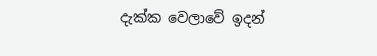දැක්ක වෙලාවේ ඉදන්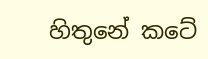හිතුනේ කටේ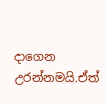දාගෙන උරන්නමයි.ඒත්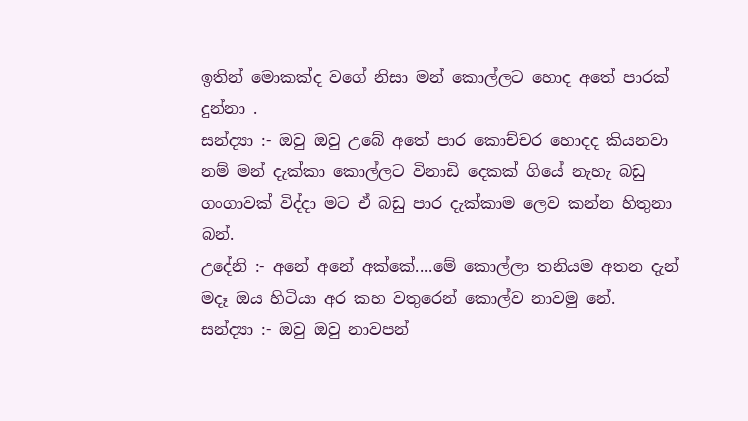ඉතින් මොකක්ද වගේ නිසා මන් කොල්ලට හොද අතේ පාරක් දුන්නා .
සන්ද්‍යා :- ඔවු ඔවු උබේ අතේ පාර කොච්චර හොදද කියනවා නම් මන් දැක්කා කොල්ලට විනාඩි දෙකක් ගියේ නැහැ බඩු ගංගාවක් විද්දා මට ඒ බඩු පාර දැක්කාම ලෙව කන්න හිතුනා බන්.
උදේනි :- අනේ අනේ අක්කේ....මේ කොල්ලා තනියම අතන දැන් මදෑ ඔය හිටියා අර කහ වතුරෙන් කොල්ව නාවමු නේ.
සන්ද්‍යා :- ඔවු ඔවු නාවපන්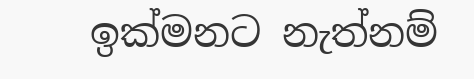ඉක්මනට නැත්නම්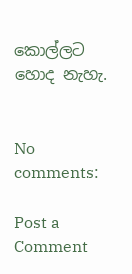කොල්ලට හොද නැහැ.


No comments:

Post a Comment